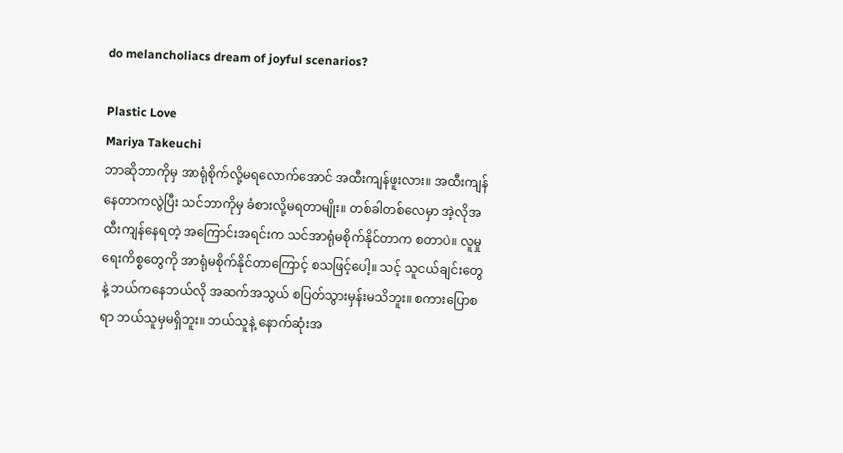do melancholiacs dream of joyful scenarios?

Plastic Love
Mariya Takeuchi
ဘာဆိုဘာကိုမှ အာရုံစိုက်လို့မရလောက်အောင် အထီးကျန်ဖူးလား။ အထီးကျန်နေတာကလွဲပြီး သင်ဘာကိုမှ ခံစားလို့မရတာမျိုး။ တစ်ခါတစ်လေမှာ အဲ့လိုအထီးကျန်နေရတဲ့ အကြောင်းအရင်းက သင်အာရုံမစိုက်နိုင်တာက စတာပဲ။ လူမှုရေးကိစ္စတွေကို အာရုံမစိုက်နိုင်တာကြောင့် စသဖြင့်ပေါ့။ သင့် သူငယ်ချင်းတွေနဲ့ ဘယ်ကနေဘယ်လို အဆက်အသွယ် စပြတ်သွားမှန်းမသိဘူး။ စကားပြောစရာ ဘယ်သူမှမရှိဘူး။ ဘယ်သူနဲ့ နောက်ဆုံးအ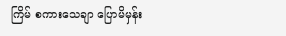ကြိမ် စကားသေချာ ပြောမိမှန်း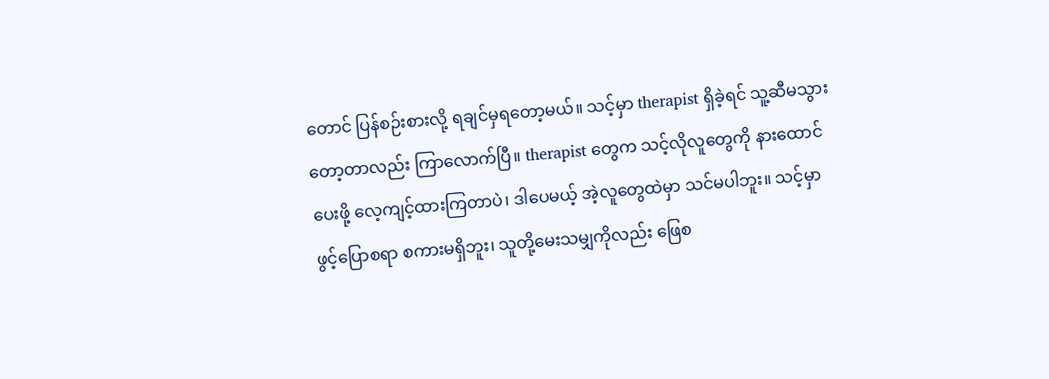တောင် ပြန်စဉ်းစားလို့ ရချင်မှရတော့မယ်။ သင့်မှာ therapist ရှိခဲ့ရင် သူ့ဆီမသွားတော့တာလည်း ကြာလောက်ပြီ။ therapist တွေက သင့်လိုလူတွေကို နားထောင်ပေးဖို့ လေ့ကျင့်ထားကြတာပဲ၊ ဒါပေမယ့် အဲ့လူတွေထဲမှာ သင်မပါဘူး။ သင့်မှာ ဖွင့်ပြောစရာ စကားမရှိဘူး၊ သူတို့မေးသမျှကိုလည်း ဖြေစ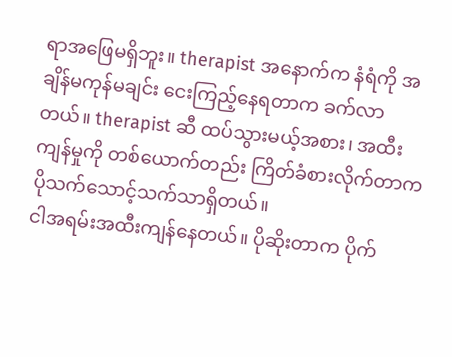ရာအဖြေမရှိဘူး။ therapist အနောက်က နံရံကို အချိန်မကုန်မချင်း ငေးကြည့်နေရတာက ခက်လာတယ်။ therapist ဆီ ထပ်သွားမယ့်အစား၊ အထီးကျန်မှုကို တစ်ယောက်တည်း ကြိတ်ခံစားလိုက်တာက ပိုသက်သောင့်သက်သာရှိတယ်။
ငါအရမ်းအထီးကျန်နေတယ်။ ပိုဆိုးတာက ပိုက်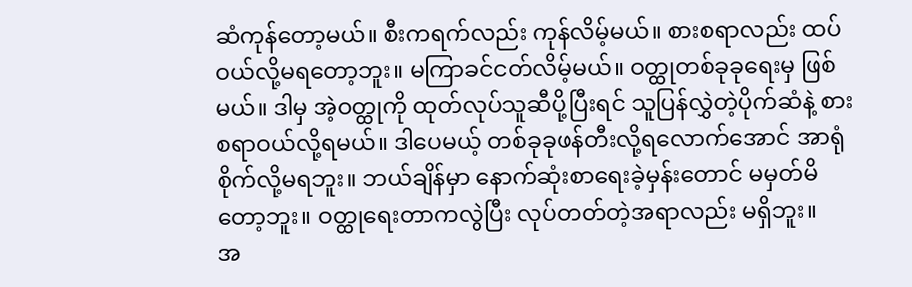ဆံကုန်တော့မယ်။ စီးကရက်လည်း ကုန်လိမ့်မယ်။ စားစရာလည်း ထပ်ဝယ်လို့မရတော့ဘူး။ မကြာခင်ငတ်လိမ့်မယ်။ ဝတ္ထုတစ်ခုခုရေးမှ ဖြစ်မယ်။ ဒါမှ အဲ့ဝတ္ထုကို ထုတ်လုပ်သူဆီပို့ပြီးရင် သူပြန်လွှဲတဲ့ပိုက်ဆံနဲ့ စားစရာဝယ်လို့ရမယ်။ ဒါပေမယ့် တစ်ခုခုဖန်တီးလို့ရလောက်အောင် အာရုံစိုက်လို့မရဘူး။ ဘယ်ချိန်မှာ နောက်ဆုံးစာရေးခဲ့မှန်းတောင် မမှတ်မိတော့ဘူး။ ဝတ္ထုရေးတာကလွဲပြီး လုပ်တတ်တဲ့အရာလည်း မရှိဘူး။
အ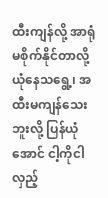ထီးကျန်လို့ အာရုံမစိုက်နိုင်တာလို့ ယုံနေသရွေ့၊ အထီးမကျန်သေးဘူးလို့ ပြန်ယုံအောင် ငါ့ကိုငါလှည့်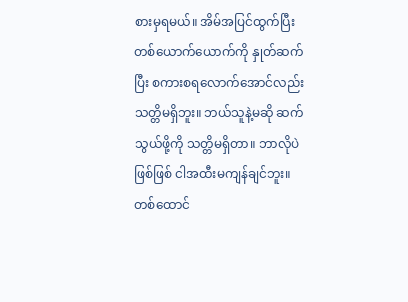စားမှရမယ်။ အိမ်အပြင်ထွက်ပြီး တစ်ယောက်ယောက်ကို နှုတ်ဆက်ပြီး စကားစရလောက်အောင်လည်း သတ္တိမရှိဘူး။ ဘယ်သူနဲ့မဆို ဆက်သွယ်ဖို့ကို သတ္တိမရှိတာ။ ဘာလိုပဲဖြစ်ဖြစ် ငါအထီးမကျန်ချင်ဘူး။ တစ်ထောင်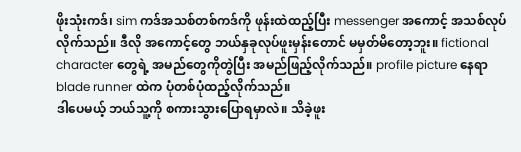ဖိုးသုံးကဒ်၊ sim ကဒ်အသစ်တစ်ကဒ်ကို ဖုန်းထဲထည့်ပြီး messenger အကောင့် အသစ်လုပ်လိုက်သည်။ ဒီလို အကောင့်တွေ ဘယ်နှခုလုပ်ဖူးမှန်းတောင် မမှတ်မိတော့ဘူး။ fictional character တွေရဲ့ အမည်တွေကိုတွဲပြီး အမည်ဖြည့်လိုက်သည်။ profile picture နေရာ blade runner ထဲက ပုံတစ်ပုံထည့်လိုက်သည်။
ဒါပေမယ့် ဘယ်သူ့ကို စကားသွားပြောရမှာလဲ။ သိခဲ့ဖူး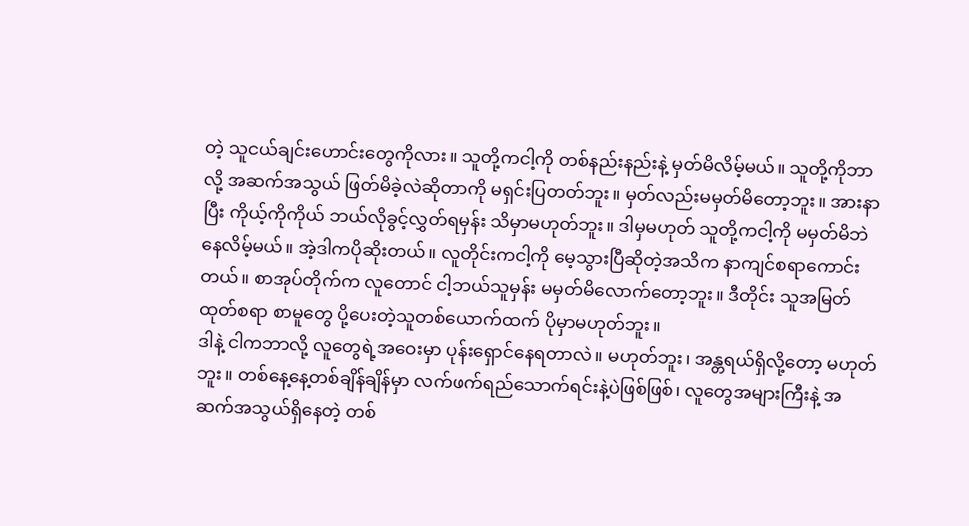တဲ့ သူငယ်ချင်းဟောင်းတွေကိုလား။ သူတို့ကငါ့ကို တစ်နည်းနည်းနဲ့ မှတ်မိလိမ့်မယ်။ သူတို့ကိုဘာလို့ အဆက်အသွယ် ဖြတ်မိခဲ့လဲဆိုတာကို မရှင်းပြတတ်ဘူး။ မှတ်လည်းမမှတ်မိတော့ဘူး။ အားနာပြီး ကိုယ့်ကိုကိုယ် ဘယ်လိုခွင့်လွှတ်ရမှန်း သိမှာမဟုတ်ဘူး။ ဒါမှမဟုတ် သူတို့ကငါ့ကို မမှတ်မိဘဲနေလိမ့်မယ်။ အဲ့ဒါကပိုဆိုးတယ်။ လူတိုင်းကငါ့ကို မေ့သွားပြီဆိုတဲ့အသိက နာကျင်စရာကောင်းတယ်။ စာအုပ်တိုက်က လူတောင် ငါ့ဘယ်သူမှန်း မမှတ်မိလောက်တော့ဘူး။ ဒီတိုင်း သူအမြတ်ထုတ်စရာ စာမူတွေ ပို့ပေးတဲ့သူတစ်ယောက်ထက် ပိုမှာမဟုတ်ဘူး။
ဒါနဲ့ ငါကဘာလို့ လူတွေရဲ့အဝေးမှာ ပုန်းရှောင်နေရတာလဲ။ မဟုတ်ဘူး၊ အန္တရယ်ရှိလို့တော့ မဟုတ်ဘူး။ တစ်နေ့နေ့တစ်ချိန်ချိန်မှာ လက်ဖက်ရည်သောက်ရင်းနဲ့ပဲဖြစ်ဖြစ်၊ လူတွေအများကြီးနဲ့ အဆက်အသွယ်ရှိနေတဲ့ တစ်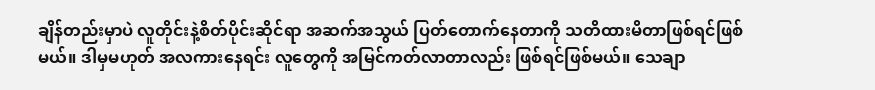ချိန်တည်းမှာပဲ လူတိုင်းနဲ့စိတ်ပိုင်းဆိုင်ရာ အဆက်အသွယ် ပြတ်တောက်နေတာကို သတိထားမိတာဖြစ်ရင်ဖြစ်မယ်။ ဒါမှမဟုတ် အလကားနေရင်း လူတွေကို အမြင်ကတ်လာတာလည်း ဖြစ်ရင်ဖြစ်မယ်။ သေချာ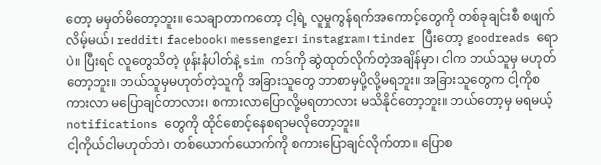တော့ မမှတ်မိတော့ဘူး။ သေချာတာကတော့ ငါ့ရဲ့ လူမှုကွန်ရက်အကောင့်တွေကို တစ်ခုချင်းစီ စဖျက်လိမ့်မယ်၊ reddit၊ facebook၊ messenger၊ instagram၊ tinder ပြီးတော့ goodreads ရောပဲ။ ပြီးရင် လူတွေသိတဲ့ ဖုန်းနံပါတ်နဲ့ sim ကဒ်ကို ဆွဲထုတ်လိုက်တဲ့အချိန်မှာ၊ ငါက ဘယ်သူမှ မဟုတ်တော့ဘူး။ ဘယ်သူမှမဟုတ်တဲ့သူကို အခြားသူတွေ ဘာစာမှပို့လို့မရဘူး။ အခြားသူတွေက ငါ့ကိုစကားလာ မပြောချင်တာလား၊ စကားလာပြောလို့မရတာလား မသိနိုင်တော့ဘူး။ ဘယ်တော့မှ မရမယ့် notifications တွေကို ထိုင်စောင့်နေစရာမလိုတော့ဘူး။
ငါ့ကိုယ်ငါမဟုတ်ဘဲ၊ တစ်ယောက်ယောက်ကို စကားပြောချင်လိုက်တာ။ ပြောစ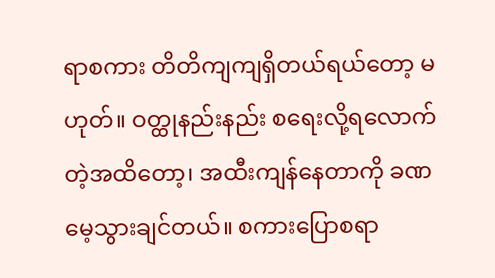ရာစကား တိတိကျကျရှိတယ်ရယ်တော့ မဟုတ်။ ဝတ္ထုနည်းနည်း စရေးလို့ရလောက်တဲ့အထိတော့၊ အထီးကျန်နေတာကို ခဏမေ့သွားချင်တယ်။ စကားပြောစရာ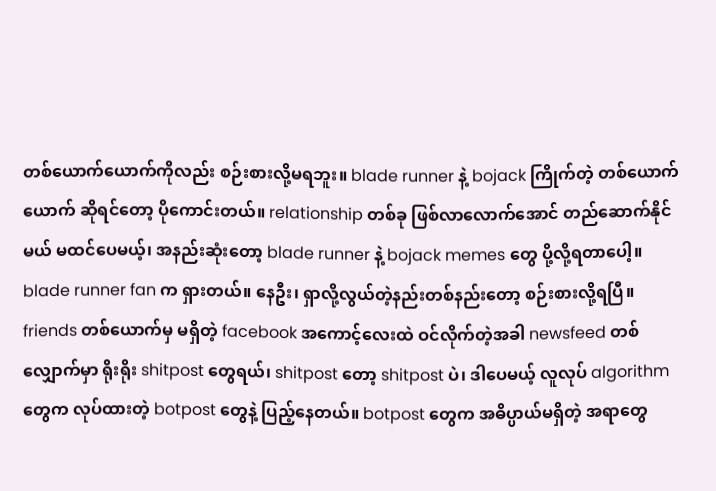တစ်ယောက်ယောက်ကိုလည်း စဉ်းစားလို့မရဘူး။ blade runner နဲ့ bojack ကြိုက်တဲ့ တစ်ယောက်ယောက် ဆိုရင်တော့ ပိုကောင်းတယ်။ relationship တစ်ခု ဖြစ်လာလောက်အောင် တည်ဆောက်နိုင်မယ် မထင်ပေမယ့်၊ အနည်းဆုံးတော့ blade runner နဲ့ bojack memes တွေ ပို့လို့ရတာပေါ့။ blade runner fan က ရှားတယ်။ နေဦး၊ ရှာလို့လွယ်တဲ့နည်းတစ်နည်းတော့ စဉ်းစားလို့ရပြီ။
friends တစ်ယောက်မှ မရှိတဲ့ facebook အကောင့်လေးထဲ ဝင်လိုက်တဲ့အခါ newsfeed တစ်လျှောက်မှာ ရိုးရိုး shitpost တွေရယ်၊ shitpost တော့ shitpost ပဲ၊ ဒါပေမယ့် လူလုပ် algorithm တွေက လုပ်ထားတဲ့ botpost တွေနဲ့ ပြည့်နေတယ်။ botpost တွေက အဓိပ္ပာယ်မရှိတဲ့ အရာတွေ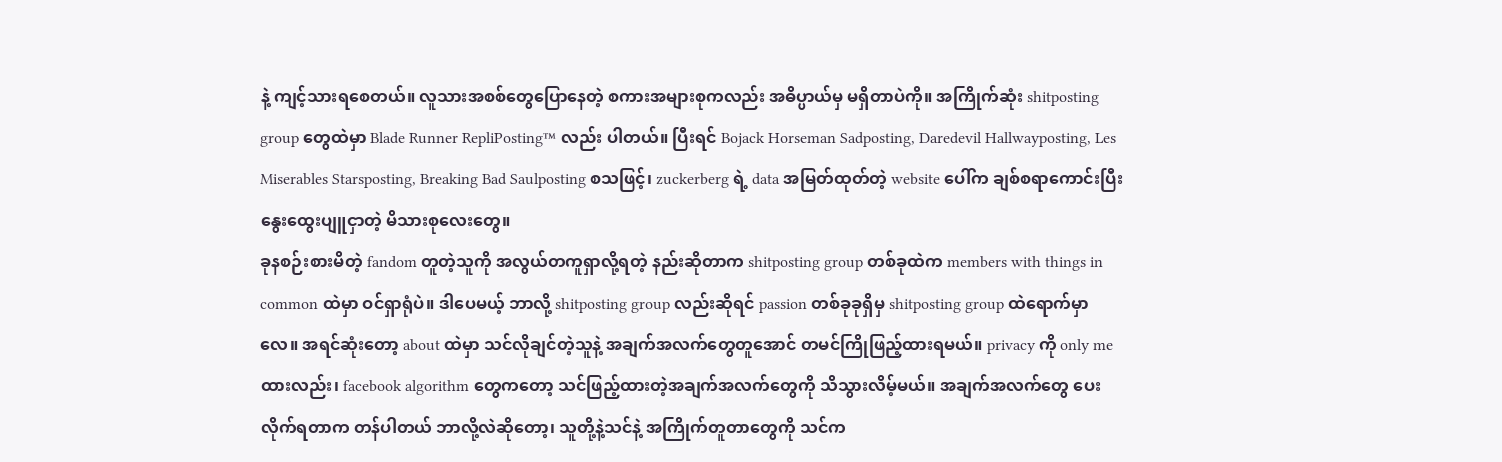နဲ့ ကျင့်သားရစေတယ်။ လူသားအစစ်တွေပြောနေတဲ့ စကားအများစုကလည်း အဓိပ္ပာယ်မှ မရှိတာပဲကို။ အကြိုက်ဆုံး shitposting group တွေထဲမှာ Blade Runner RepliPosting™ လည်း ပါတယ်။ ပြီးရင် Bojack Horseman Sadposting, Daredevil Hallwayposting, Les Miserables Starsposting, Breaking Bad Saulposting စသဖြင့်၊ zuckerberg ရဲ့ data အမြတ်ထုတ်တဲ့ website ပေါ်က ချစ်စရာကောင်းပြီး နွေးထွေးပျူငှာတဲ့ မိသားစုလေးတွေ။
ခုနစဉ်းစားမိတဲ့ fandom တူတဲ့သူကို အလွယ်တကူရှာလို့ရတဲ့ နည်းဆိုတာက shitposting group တစ်ခုထဲက members with things in common ထဲမှာ ဝင်ရှာရုံပဲ။ ဒါပေမယ့် ဘာလို့ shitposting group လည်းဆိုရင် passion တစ်ခုခုရှိမှ shitposting group ထဲရောက်မှာလေ။ အရင်ဆုံးတော့ about ထဲမှာ သင်လိုချင်တဲ့သူနဲ့ အချက်အလက်တွေတူအောင် တမင်ကြိုဖြည့်ထားရမယ်။ privacy ကို only me ထားလည်း၊ facebook algorithm တွေကတော့ သင်ဖြည့်ထားတဲ့အချက်အလက်တွေကို သိသွားလိမ့်မယ်။ အချက်အလက်တွေ ပေးလိုက်ရတာက တန်ပါတယ် ဘာလို့လဲဆိုတော့၊ သူတို့နဲ့သင်နဲ့ အကြိုက်တူတာတွေကို သင်က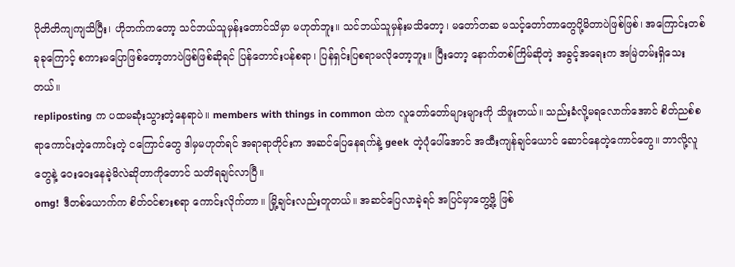ပိုတိတိကျကျသိပြီး၊ ဟိုဘက်ကတော့ သင်ဘယ်သူမှန်းတောင်သိမှာ မဟုတ်ဘူး။ သင်ဘယ်သူမှန်းမသိတော့၊ မတော်တဆ မသင့်တော်တာတွေပို့မိတာပဲဖြစ်ဖြစ်၊ အကြောင်းတစ်ခုခုကြောင့် စကားမပြောဖြစ်တော့တာပဲဖြစ်ဖြစ်ဆိုရင် ပြန်တောင်းပန်စရာ၊ ပြန်ရှင်းပြစရာမလိုတော့ဘူး။ ပြီးတော့ နောက်တစ်ကြိမ်ဆိုတဲ့ အခွင့်အရေးက အမြဲတမ်းရှိသေးတယ်။
repliposting က ပထမဆုံးသွားတဲ့နေရာပဲ။ members with things in common ထဲက လူတော်တော်များများကို သိဖူးတယ်။ သည်းခံလို့မရလောက်အောင် စိတ်ညစ်စရာကောင်းတဲ့ကောင်းတဲ့ ငကြောင်တွေ ဒါမှမဟုတ်ရင် အရာရာတိုင်းက အဆင်ပြေနေရက်နဲ့ geek တဲ့ပုံပေါ်အောင် အထီးကျန်ချင်ယောင် ဆောင်နေတဲ့ကောင်တွေ။ ဘာလို့လူတွေနဲ့ ဝေးဝေးနေခဲ့မိလဲဆိုတာကိုတောင် သတိရချင်လာပြီ။
omg! ဒီတစ်ယောက်က စိတ်ဝင်စားစရာ ကောင်းလိုက်တာ။ မြို့ချင်းလည်းတူတယ်။ အဆင်ပြေလာခဲ့ရင် အပြင်မှာတွေ့ဖို့ ဖြစ်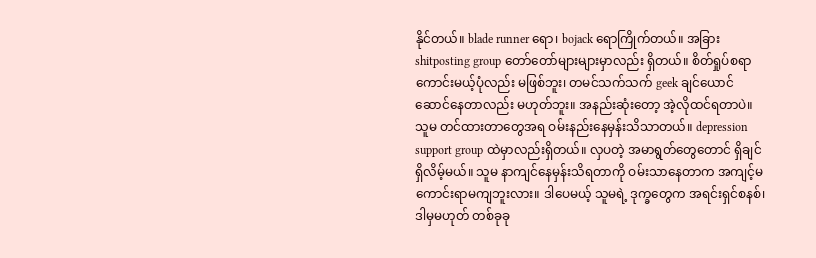နိုင်တယ်။ blade runner ရော၊ bojack ရောကြိုက်တယ်။ အခြား shitposting group တော်တော်များများမှာလည်း ရှိတယ်။ စိတ်ရှုပ်စရာကောင်းမယ့်ပုံလည်း မဖြစ်ဘူး၊ တမင်သက်သက် geek ချင်ယောင် ဆောင်နေတာလည်း မဟုတ်ဘူး။ အနည်းဆုံးတော့ အဲ့လိုထင်ရတာပဲ။ သူမ တင်ထားတာတွေအရ ဝမ်းနည်းနေမှန်းသိသာတယ်။ depression support group ထဲမှာလည်းရှိတယ်။ လှပတဲ့ အမာရွတ်တွေတောင် ရှိချင်ရှိလိမ့်မယ်။ သူမ နာကျင်နေမှန်းသိရတာကို ဝမ်းသာနေတာက အကျင့်မကောင်းရာမကျဘူးလား။ ဒါပေမယ့် သူမရဲ့ ဒုက္ခတွေက အရင်းရှင်စနစ်၊ ဒါမှမဟုတ် တစ်ခုခု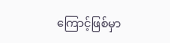ကြောင့်ဖြစ်မှာ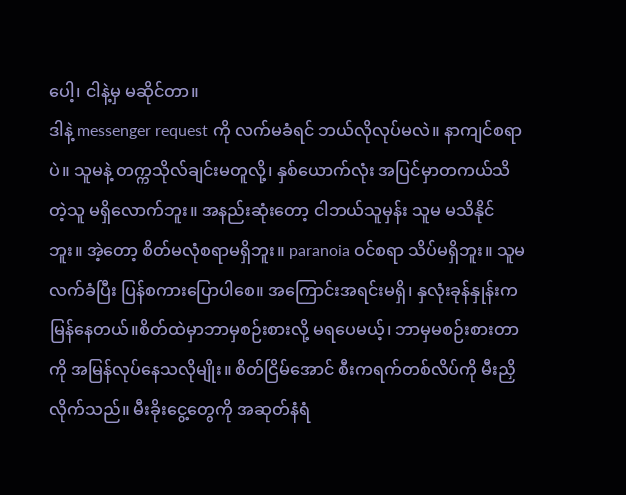ပေါ့၊ ငါနဲ့မှ မဆိုင်တာ။
ဒါနဲ့ messenger request ကို လက်မခံရင် ဘယ်လိုလုပ်မလဲ။ နာကျင်စရာပဲ။ သူမနဲ့ တက္ကသိုလ်ချင်းမတူလို့၊ နှစ်ယောက်လုံး အပြင်မှာတကယ်သိတဲ့သူ မရှိလောက်ဘူး။ အနည်းဆုံးတော့ ငါဘယ်သူမှန်း သူမ မသိနိုင်ဘူး။ အဲ့တော့ စိတ်မလုံစရာမရှိဘူး။ paranoia ဝင်စရာ သိပ်မရှိဘူး။ သူမ လက်ခံပြီး ပြန်စကားပြောပါစေ။ အကြောင်းအရင်းမရှိ၊ နှလုံးခုန်နှုန်းက မြန်နေတယ်။စိတ်ထဲမှာဘာမှစဉ်းစားလို့ မရပေမယ့်၊ ဘာမှမစဉ်းစားတာကို အမြန်လုပ်နေသလိုမျိုး။ စိတ်ငြိမ်အောင် စီးကရက်တစ်လိပ်ကို မီးညှိလိုက်သည်။ မီးခိုးငွေ့တွေကို အဆုတ်နံရံ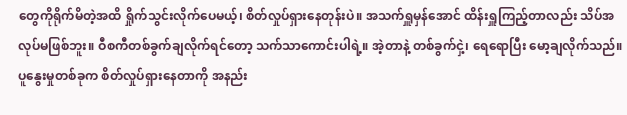တွေကိုရိုက်မိတဲ့အထိ ရှိုက်သွင်းလိုက်ပေမယ့်၊ စိတ်လှုပ်ရှားနေတုန်းပဲ။ အသက်ရှူမှန်အောင် ထိန်းရှူကြည့်တာလည်း သိပ်အလုပ်မဖြစ်ဘူး။ ဝီစကီတစ်ခွက်ချလိုက်ရင်တော့ သက်သာကောင်းပါရဲ့။ အဲ့တာနဲ့ တစ်ခွက်ငှဲ့၊ ရေရောပြီး မော့ချလိုက်သည်။ ပူနွေးမှုတစ်ခုက စိတ်လှုပ်ရှားနေတာကို အနည်း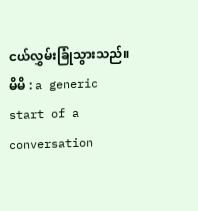ငယ်လွှမ်းခြုံသွားသည်။
မိမိ : a generic start of a conversation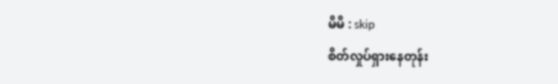မိမိ : skip
စိတ်လှုပ်ရှားနေတုန်း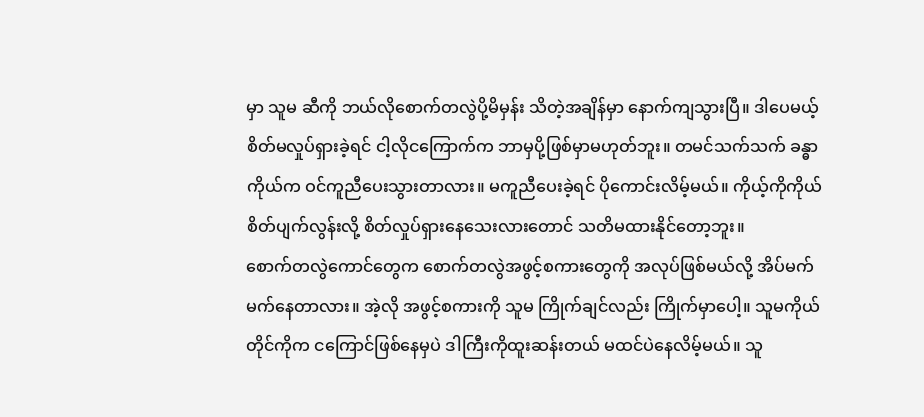မှာ သူမ ဆီကို ဘယ်လိုစောက်တလွဲပို့မိမှန်း သိတဲ့အချိန်မှာ နောက်ကျသွားပြီ။ ဒါပေမယ့် စိတ်မလှုပ်ရှားခဲ့ရင် ငါ့လိုငကြောက်က ဘာမှပို့ဖြစ်မှာမဟုတ်ဘူး။ တမင်သက်သက် ခန္ဓာကိုယ်က ဝင်ကူညီပေးသွားတာလား။ မကူညီပေးခဲ့ရင် ပိုကောင်းလိမ့်မယ်။ ကိုယ့်ကိုကိုယ်စိတ်ပျက်လွန်းလို့ စိတ်လှုပ်ရှားနေသေးလားတောင် သတိမထားနိုင်တော့ဘူး။
စောက်တလွဲကောင်တွေက စောက်တလွဲအဖွင့်စကားတွေကို အလုပ်ဖြစ်မယ်လို့ အိပ်မက်မက်နေတာလား။ အဲ့လို အဖွင့်စကားကို သူမ ကြိုက်ချင်လည်း ကြိုက်မှာပေါ့။ သူမကိုယ်တိုင်ကိုက ငကြောင်ဖြစ်နေမှပဲ ဒါကြီးကိုထူးဆန်းတယ် မထင်ပဲနေလိမ့်မယ်။ သူ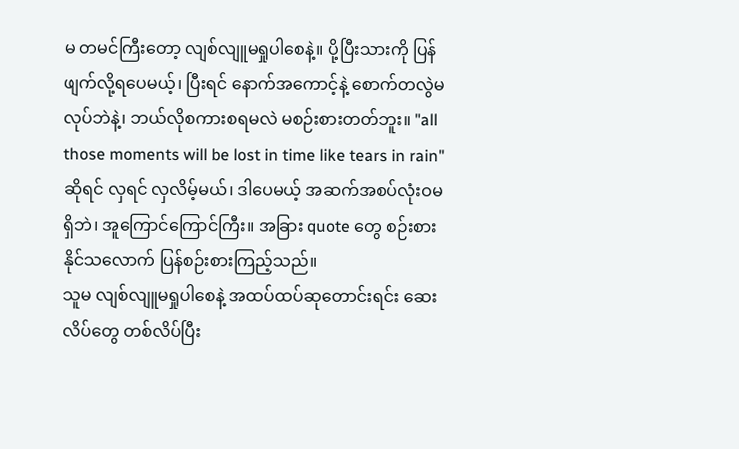မ တမင်ကြီးတော့ လျစ်လျူမရှုပါစေနဲ့။ ပို့ပြီးသားကို ပြန်ဖျက်လို့ရပေမယ့်၊ ပြီးရင် နောက်အကောင့်နဲ့ စောက်တလွဲမလုပ်ဘဲနဲ့၊ ဘယ်လိုစကားစရမလဲ မစဉ်းစားတတ်ဘူး။ "all those moments will be lost in time like tears in rain" ဆိုရင် လှရင် လှလိမ့်မယ်၊ ဒါပေမယ့် အဆက်အစပ်လုံးဝမရှိဘဲ၊ အူကြောင်ကြောင်ကြီး။ အခြား quote တွေ စဉ်းစားနိုင်သလောက် ပြန်စဉ်းစားကြည့်သည်။
သူမ လျစ်လျူမရှုပါစေနဲ့ အထပ်ထပ်ဆုတောင်းရင်း ဆေးလိပ်တွေ တစ်လိပ်ပြီး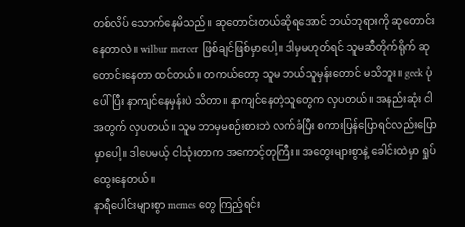တစ်လိပ် သောက်နေမိသည်။ ဆုတောင်းတယ်ဆိုရအောင် ဘယ်ဘုရားကို ဆုတောင်းနေတာလဲ။ wilbur mercer ဖြစ်ချင်ဖြစ်မှာပေါ့။ ဒါမှမဟုတ်ရင် သူမဆီတိုက်ရိုက် ဆုတောင်းနေတာ ထင်တယ်။ တကယ်တော့ သူမ ဘယ်သူမှန်းတောင် မသိဘူး။ geek ပုံပေါ်ပြီး နာကျင်နေမှန်းပဲ သိတာ။ နာကျင်နေတဲ့သူတွေက လှပတယ်။ အနည်းဆုံး ငါအတွက် လှပတယ်။ သူမ ဘာမှမစဉ်းစားဘဲ လက်ခံပြီး စကားပြန်ပြောရင်လည်းပြောမှာပေါ့။ ဒါပေမယ့် ငါသုံးတာက အကောင့်တုကြီး။ အတွေးများစွာနဲ့ ခေါင်းထဲမှာ ရှုပ်ထွေးနေတယ်။
နာရီပေါင်းများစွာ memes တွေ ကြည့်ရင်း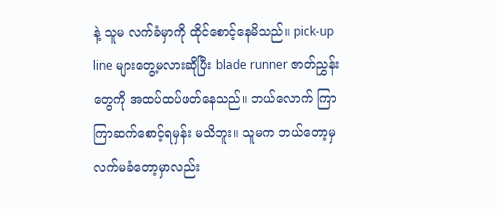နဲ့ သူမ လက်ခံမှာကို ထိုင်စောင့်နေမိသည်။ pick-up line များတွေ့မလားဆိုပြီး blade runner ဇာတ်ညွှန်းတွေကို အထပ်ထပ်ဖတ်နေသည်။ ဘယ်လောက် ကြာကြာဆက်စောင့်ရမှန်း မသိဘူး။ သူမက ဘယ်တော့မှ လက်မခံတော့မှာလည်း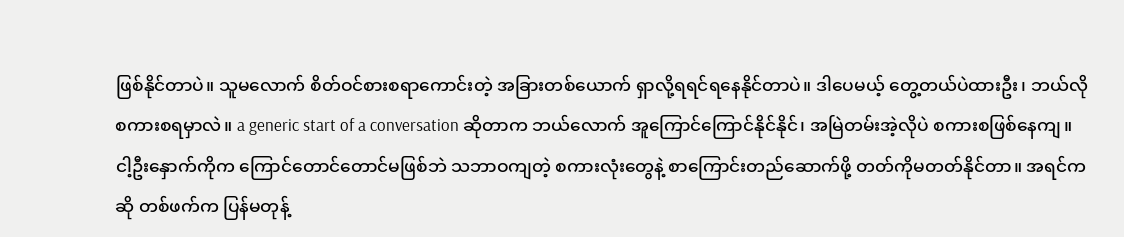ဖြစ်နိုင်တာပဲ။ သူမလောက် စိတ်ဝင်စားစရာကောင်းတဲ့ အခြားတစ်ယောက် ရှာလို့ရရင်ရနေနိုင်တာပဲ။ ဒါပေမယ့် တွေ့တယ်ပဲထားဦး၊ ဘယ်လို စကားစရမှာလဲ။ a generic start of a conversation ဆိုတာက ဘယ်လောက် အူကြောင်ကြောင်နိုင်နိုင်၊ အမြဲတမ်းအဲ့လိုပဲ စကားစဖြစ်နေကျ။ ငါ့ဦးနှောက်ကိုက ကြောင်တောင်တောင်မဖြစ်ဘဲ သဘာဝကျတဲ့ စကားလုံးတွေနဲ့ စာကြောင်းတည်ဆောက်ဖို့ တတ်ကိုမတတ်နိုင်တာ။ အရင်ကဆို တစ်ဖက်က ပြန်မတုန့်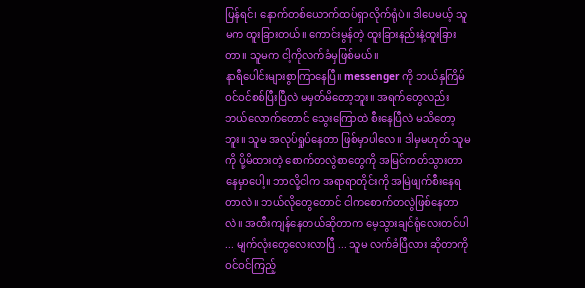ပြန်ရင်၊ နောက်တစ်ယောက်ထပ်ရှာလိုက်ရုံပဲ။ ဒါပေမယ့် သူမက ထူးခြားတယ်။ ကောင်းမွန်တဲ့ ထူးခြားနည်းနဲ့ထူးခြားတာ။ သူမက ငါ့ကိုလက်ခံမှဖြစ်မယ်။
နာရီပေါင်းများစွာကြာနေပြီ။ messenger ကို ဘယ်နှကြိမ်ဝင်ဝင်စစ်ပြီးပြီလဲ မမှတ်မိတော့ဘူး။ အရက်တွေလည်း ဘယ်လောက်တောင် သွေးကြောထဲ စီးနေပြီလဲ မသိတော့ဘူး။ သူမ အလုပ်ရှုပ်နေတာ ဖြစ်မှာပါလေ။ ဒါမှမဟုတ် သူမကို ပို့မိထားတဲ့ စောက်တလွဲစာတွေကို အမြင်ကတ်သွားတာနေမှာပေါ့။ ဘာလို့ငါက အရာရာတိုင်းကို အမြဲဖျက်စီးနေရတာလဲ။ ဘယ်လိုတွေတောင် ငါကစောက်တလွဲဖြစ်နေတာလဲ။ အထီးကျန်နေတယ်ဆိုတာက မေ့သွားချင်ရုံလေးတင်ပါ ... မျက်လုံးတွေလေးလာပြီ ... သူမ လက်ခံပြီလား ဆိုတာကို ဝင်ဝင်ကြည့်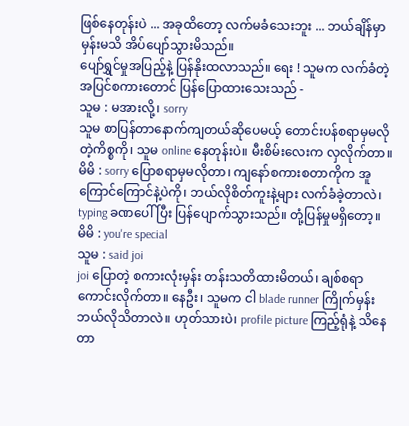ဖြစ်နေတုန်းပဲ ... အခုထိတော့ လက်မခံသေးဘူး ... ဘယ်ချိန်မှာမှန်းမသိ အိပ်ပျော်သွားမိသည်။
ပျော်ရွှင်မှုအပြည့်နဲ့ ပြန်နိုးထလာသည်။ ရေး ! သူမက လက်ခံတဲ့အပြင်စကားတောင် ပြန်ပြောထားသေးသည် -
သူမ : မအားလို့၊ sorry
သူမ စာပြန်တာနောက်ကျတယ်ဆိုပေမယ့် တောင်းပန်စရာမှမလိုတဲ့ကိစ္စကို၊ သူမ online နေတုန်းပဲ။ မီးစိမ်းလေးက လှလိုက်တာ။
မိမိ : sorry ပြောစရာမှမလိုတာ၊ ကျနော်စကားစတာကိုက အူကြောင်ကြောင်နဲ့ပဲကို၊ ဘယ်လိုစိတ်ကူးနဲ့များ လက်ခံခဲ့တာလဲ၊
typing ခဏပေါ်ပြီး ပြန်ပျောက်သွားသည်။ တုံ့ပြန်မှုမရှိတော့။
မိမိ : you're special
သူမ : said joi
joi ပြောတဲ့ စကားလုံးမှန်း တန်းသတိထားမိတယ်၊ ချစ်စရာကောင်းလိုက်တာ။ နေဦး၊ သူမက ငါ blade runner ကြိုက်မှန်း ဘယ်လိုသိတာလဲ။ ဟုတ်သားပဲ၊ profile picture ကြည့်ရုံနဲ့ သိနေတာ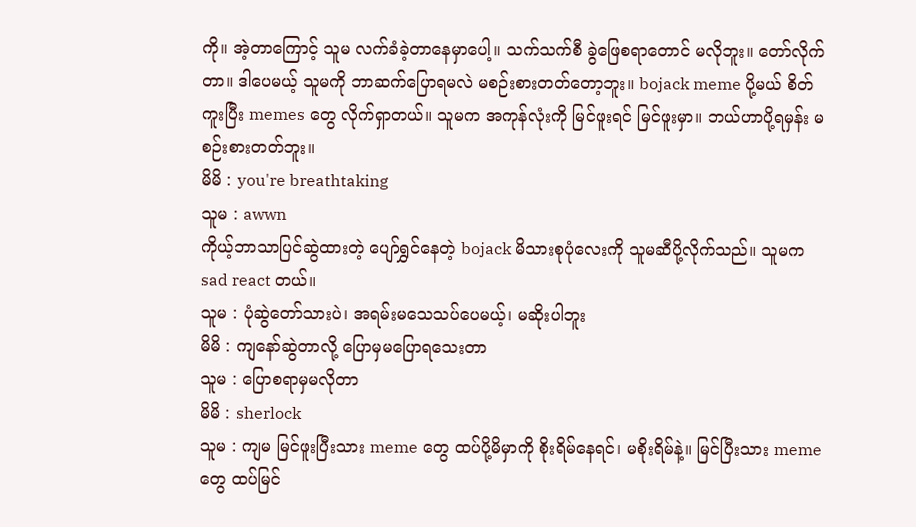ကို။ အဲ့တာကြောင့် သူမ လက်ခံခဲ့တာနေမှာပေါ့။ သက်သက်စီ ခွဲဖြေစရာတောင် မလိုဘူး။ တော်လိုက်တာ။ ဒါပေမယ့် သူမကို ဘာဆက်ပြောရမလဲ မစဉ်းစားတတ်တော့ဘူး။ bojack meme ပို့မယ် စိတ်ကူးပြီး memes တွေ လိုက်ရှာတယ်။ သူမက အကုန်လုံးကို မြင်ဖူးရင် မြင်ဖူးမှာ။ ဘယ်ဟာပို့ရမှန်း မစဉ်းစားတတ်ဘူး။
မိမိ : you're breathtaking
သူမ : awwn
ကိုယ့်ဘာသာပြင်ဆွဲထားတဲ့ ပျော်ရွှင်နေတဲ့ bojack မိသားစုပုံလေးကို သူမဆီပို့လိုက်သည်။ သူမက sad react တယ်။
သူမ : ပုံဆွဲတော်သားပဲ၊ အရမ်းမသေသပ်ပေမယ့်၊ မဆိုးပါဘူး
မိမိ : ကျနော်ဆွဲတာလို့ ပြောမှမပြောရသေးတာ
သူမ : ပြောစရာမှမလိုတာ
မိမိ : sherlock
သူမ : ကျမ မြင်ဖူးပြီးသား meme တွေ ထပ်ပို့မိမှာကို စိုးရိမ်နေရင်၊ မစိုးရိမ်နဲ့။ မြင်ပြီးသား meme တွေ ထပ်မြင်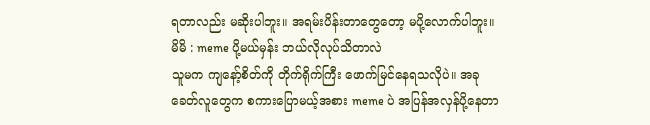ရတာလည်း မဆိုးပါဘူး။ အရမ်းပိန်းတာတွေတော့ မပို့လောက်ပါဘူး။
မိမိ : meme ပို့မယ်မှန်း ဘယ်လိုလုပ်သိတာလဲ
သူမက ကျနော့်စိတ်ကို တိုက်ရိုက်ကြီး ဖောက်မြင်နေရသလိုပဲ။ အခုခေတ်လူတွေက စကားပြောမယ့်အစား meme ပဲ အပြန်အလှန်ပို့နေတာ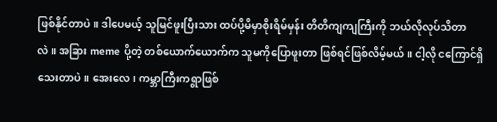ဖြစ်နိုင်တာပဲ။ ဒါပေမယ့် သူမြင်ဖူးပြီးသား ထပ်ပို့မိမှာစိုးရိမ်မှန်း တိတိကျကျကြီးကို ဘယ်လိုလုပ်သိတာလဲ။ အခြား meme ပို့တဲ့ တစ်ယောက်ယောက်က သူမကိုပြောဖူးတာ ဖြစ်ရင်ဖြစ်လိမ့်မယ်။ ငါ့လို ငကြောင်ရှိသေးတာပဲ။ အေးလေ၊ ကမ္ဘာကြီးကရွာဖြစ်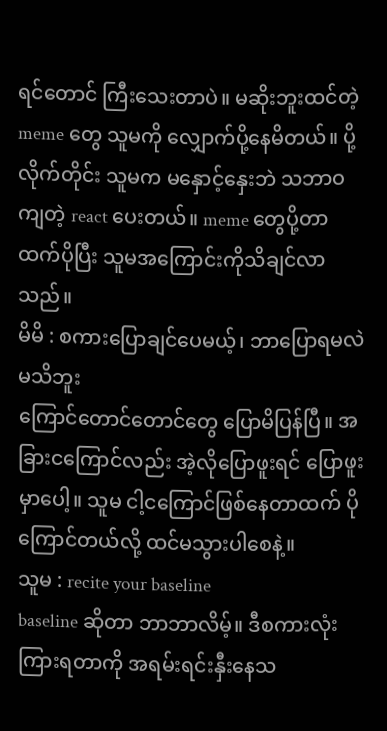ရင်တောင် ကြီးသေးတာပဲ။ မဆိုးဘူးထင်တဲ့ meme တွေ သူမကို လျှောက်ပို့နေမိတယ်။ ပို့လိုက်တိုင်း သူမက မနှောင့်နှေးဘဲ သဘာဝကျတဲ့ react ပေးတယ်။ meme တွေပို့တာထက်ပိုပြီး သူမအကြောင်းကိုသိချင်လာသည်။
မိမိ : စကားပြောချင်ပေမယ့်၊ ဘာပြောရမလဲ မသိဘူး
ကြောင်တောင်တောင်တွေ ပြောမိပြန်ပြီ။ အခြားငကြောင်လည်း အဲ့လိုပြောဖူးရင် ပြောဖူးမှာပေါ့။ သူမ ငါ့ငကြောင်ဖြစ်နေတာထက် ပိုကြောင်တယ်လို့ ထင်မသွားပါစေနဲ့။
သူမ : recite your baseline
baseline ဆိုတာ ဘာဘာလိမ့်။ ဒီစကားလုံးကြားရတာကို အရမ်းရင်းနှီးနေသ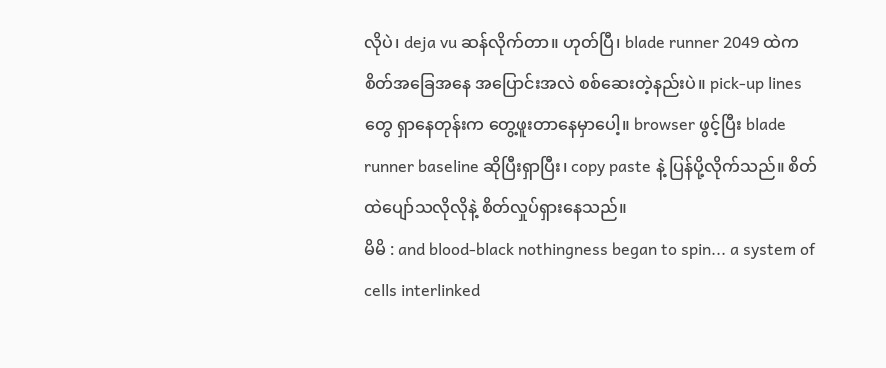လိုပဲ၊ deja vu ဆန်လိုက်တာ။ ဟုတ်ပြီ၊ blade runner 2049 ထဲက စိတ်အခြေအနေ အပြောင်းအလဲ စစ်ဆေးတဲ့နည်းပဲ။ pick-up lines တွေ ရှာနေတုန်းက တွေ့ဖူးတာနေမှာပေါ့။ browser ဖွင့်ပြီး blade runner baseline ဆိုပြီးရှာပြီး၊ copy paste နဲ့ ပြန်ပို့လိုက်သည်။ စိတ်ထဲပျော်သလိုလိုနဲ့ စိတ်လှုပ်ရှားနေသည်။
မိမိ : and blood-black nothingness began to spin... a system of cells interlinked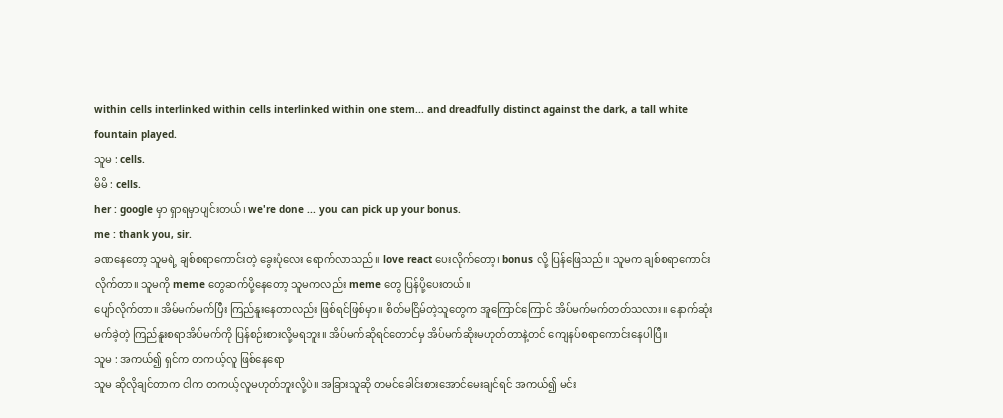within cells interlinked within cells interlinked within one stem... and dreadfully distinct against the dark, a tall white fountain played.
သူမ : cells.
မိမိ : cells.
her : google မှာ ရှာရမှာပျင်းတယ်၊ we're done ... you can pick up your bonus.
me : thank you, sir.
ခဏနေတော့ သူမရဲ့ ချစ်စရာကောင်းတဲ့ ခွေးပုံလေး ရောက်လာသည်။ love react ပေးလိုက်တော့၊ bonus လို့ ပြန်ဖြေသည်။ သူမက ချစ်စရာကောင်းလိုက်တာ။ သူမကို meme တွေဆက်ပို့နေတော့ သူမကလည်း meme တွေ ပြန်ပို့ပေးတယ်။
ပျော်လိုက်တာ။ အိမ်မက်မက်ပြီး ကြည်နူးနေတာလည်း ဖြစ်ရင်ဖြစ်မှာ။ စိတ်မငြိမ်တဲ့သူတွေက အူကြောင်ကြောင် အိပ်မက်မက်တတ်သလား။ နောက်ဆုံးမက်ခဲ့တဲ့ ကြည်နူးစရာအိပ်မက်ကို ပြန်စဉ်းစားလို့မရဘူး။ အိပ်မက်ဆိုရင်တောင်မှ အိပ်မက်ဆိုးမဟုတ်တာနဲ့တင် ကျေနပ်စရာကောင်းနေပါပြီ။
သူမ : အကယ်၍ ရှင်က တကယ့်လူ ဖြစ်နေရော
သူမ ဆိုလိုချင်တာက ငါက တကယ့်လူမဟုတ်ဘူးလို့ပဲ။ အခြားသူဆို တမင်ခေါင်းစားအောင်မေးချင်ရင် အကယ်၍ မင်း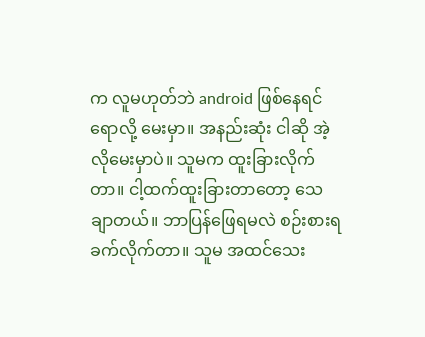က လူမဟုတ်ဘဲ android ဖြစ်နေရင်ရောလို့ မေးမှာ။ အနည်းဆုံး ငါဆို အဲ့လိုမေးမှာပဲ။ သူမက ထူးခြားလိုက်တာ။ ငါ့ထက်ထူးခြားတာတော့ သေချာတယ်။ ဘာပြန်ဖြေရမလဲ စဉ်းစားရခက်လိုက်တာ။ သူမ အထင်သေး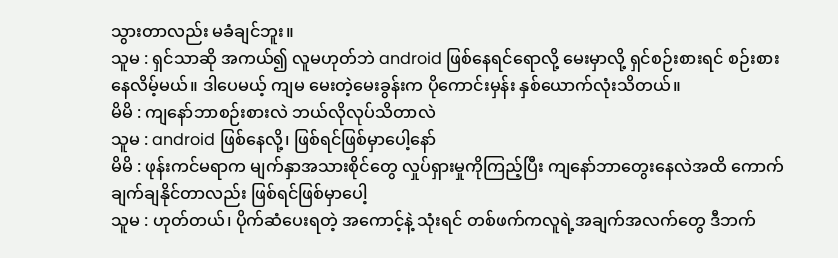သွားတာလည်း မခံချင်ဘူး။
သူမ : ရှင်သာဆို အကယ်၍ လူမဟုတ်ဘဲ android ဖြစ်နေရင်ရောလို့ မေးမှာလို့ ရှင်စဉ်းစားရင် စဉ်းစားနေလိမ့်မယ်။ ဒါပေမယ့် ကျမ မေးတဲ့မေးခွန်းက ပိုကောင်းမှန်း နှစ်ယောက်လုံးသိတယ်။
မိမိ : ကျနော်ဘာစဉ်းစားလဲ ဘယ်လိုလုပ်သိတာလဲ
သူမ : android ဖြစ်နေလို့၊ ဖြစ်ရင်ဖြစ်မှာပေါ့နော်
မိမိ : ဖုန်းကင်မရာက မျက်နှာအသားစိုင်တွေ လှုပ်ရှားမှုကိုကြည့်ပြီး ကျနော်ဘာတွေးနေလဲအထိ ကောက်ချက်ချနိုင်တာလည်း ဖြစ်ရင်ဖြစ်မှာပေါ့
သူမ : ဟုတ်တယ်၊ ပိုက်ဆံပေးရတဲ့ အကောင့်နဲ့ သုံးရင် တစ်ဖက်ကလူရဲ့အချက်အလက်တွေ ဒီဘက်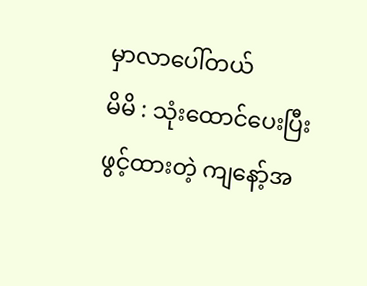မှာလာပေါ်တယ်
မိမိ : သုံးထောင်ပေးပြီးဖွင့်ထားတဲ့ ကျနော့်အ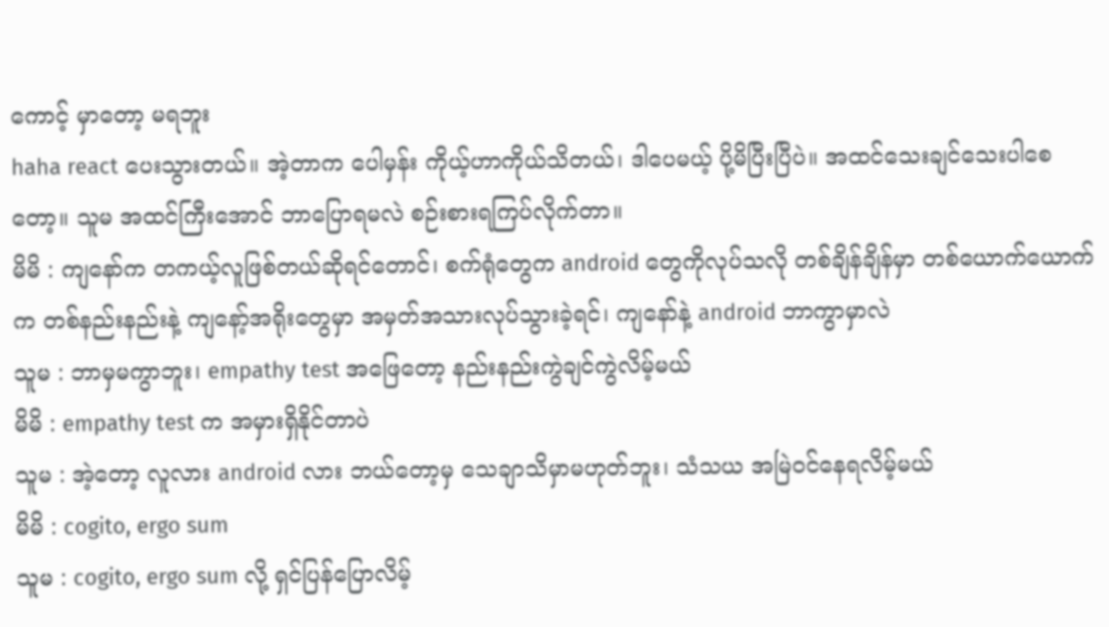ကောင့် မှာတော့ မရဘူး
haha react ပေးသွားတယ်။ အဲ့တာက ပေါမှန်း ကိုယ့်ဟာကိုယ်သိတယ်၊ ဒါပေမယ့် ပို့မိပြီးပြီပဲ။ အထင်သေးချင်သေးပါစေတော့။ သူမ အထင်ကြီးအောင် ဘာပြောရမလဲ စဉ်းစားရကြပ်လိုက်တာ။
မိမိ : ကျနော်က တကယ့်လူဖြစ်တယ်ဆိုရင်တောင်၊ စက်ရုံတွေက android တွေကိုလုပ်သလို တစ်ချိန်ချိန်မှာ တစ်ယောက်ယောက်က တစ်နည်းနည်းနဲ့ ကျနော့်အရိုးတွေမှာ အမှတ်အသားလုပ်သွားခဲ့ရင်၊ ကျနော်နဲ့ android ဘာကွာမှာလဲ
သူမ : ဘာမှမကွာဘူး၊ empathy test အဖြေတော့ နည်းနည်းကွဲချင်ကွဲလိမ့်မယ်
မိမိ : empathy test က အမှားရှိနိုင်တာပဲ
သူမ : အဲ့တော့ လူလား android လား ဘယ်တော့မှ သေချာသိမှာမဟုတ်ဘူး၊ သံသယ အမြဲဝင်နေရလိမ့်မယ်
မိမိ : cogito, ergo sum
သူမ : cogito, ergo sum လို့ ရှင်ပြန်ပြောလိမ့်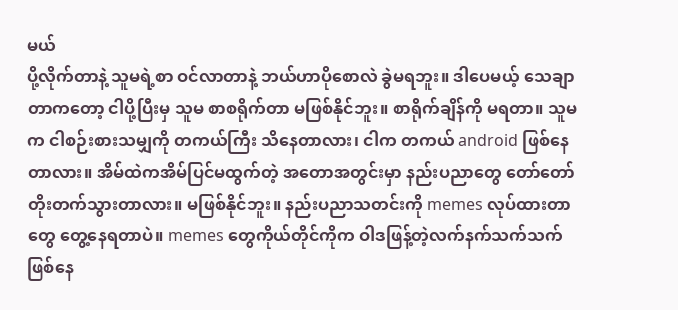မယ်
ပို့လိုက်တာနဲ့ သူမရဲ့စာ ဝင်လာတာနဲ့ ဘယ်ဟာပိုစောလဲ ခွဲမရဘူး။ ဒါပေမယ့် သေချာတာကတော့ ငါပို့ပြီးမှ သူမ စာစရိုက်တာ မဖြစ်နိုင်ဘူး။ စာရိုက်ချိန်ကို မရတာ။ သူမက ငါစဉ်းစားသမျှကို တကယ်ကြီး သိနေတာလား၊ ငါက တကယ် android ဖြစ်နေတာလား။ အိမ်ထဲကအိမ်ပြင်မထွက်တဲ့ အတောအတွင်းမှာ နည်းပညာတွေ တော်တော်တိုးတက်သွားတာလား။ မဖြစ်နိုင်ဘူး။ နည်းပညာသတင်းကို memes လုပ်ထားတာတွေ တွေ့နေရတာပဲ။ memes တွေကိုယ်တိုင်ကိုက ဝါဒဖြန့်တဲ့လက်နက်သက်သက် ဖြစ်နေ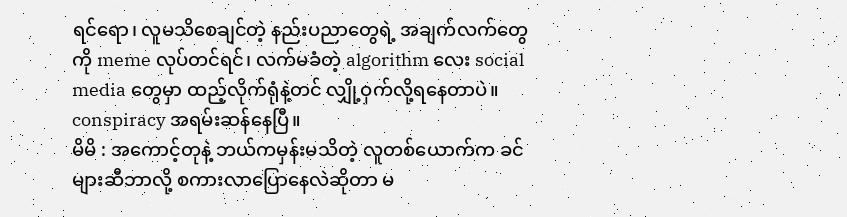ရင်ရော၊ လူမသိစေချင်တဲ့ နည်းပညာတွေရဲ့ အချက်လက်တွေကို meme လုပ်တင်ရင်၊ လက်မခံတဲ့ algorithm လေး social media တွေမှာ ထည့်လိုက်ရုံနဲ့တင် လျှို့ဝှက်လို့ရနေတာပဲ။ conspiracy အရမ်းဆန်နေပြီ။
မိမိ : အကောင့်တုနဲ့ ဘယ်ကမှန်းမသိတဲ့ လူတစ်ယောက်က ခင်များဆီဘာလို့ စကားလာပြောနေလဲဆိုတာ မ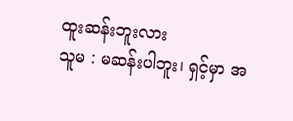ထူးဆန်းဘူးလား
သူမ : မဆန်းပါဘူး၊ ရှင့်မှာ အ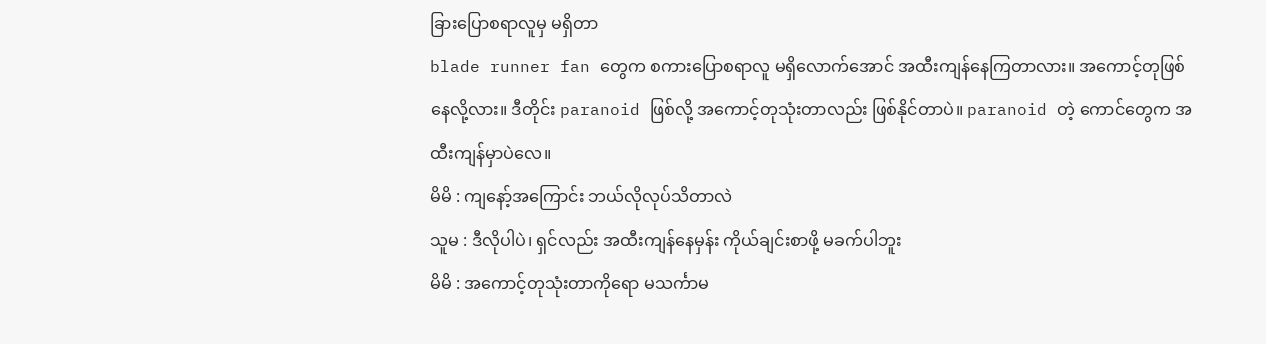ခြားပြောစရာလူမှ မရှိတာ
blade runner fan တွေက စကားပြောစရာလူ မရှိလောက်အောင် အထီးကျန်နေကြတာလား။ အကောင့်တုဖြစ်နေလို့လား။ ဒီတိုင်း paranoid ဖြစ်လို့ အကောင့်တုသုံးတာလည်း ဖြစ်နိုင်တာပဲ။ paranoid တဲ့ ကောင်တွေက အထီးကျန်မှာပဲလေ။
မိမိ : ကျနော့်အကြောင်း ဘယ်လိုလုပ်သိတာလဲ
သူမ : ဒီလိုပါပဲ၊ ရှင်လည်း အထီးကျန်နေမှန်း ကိုယ်ချင်းစာဖို့ မခက်ပါဘူး
မိမိ : အကောင့်တုသုံးတာကိုရော မသင်္ကာမ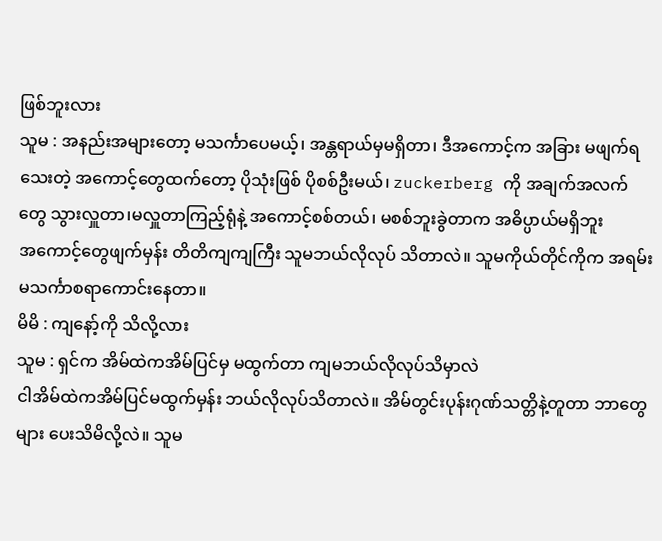ဖြစ်ဘူးလား
သူမ : အနည်းအများတော့ မသင်္ကာပေမယ့်၊ အန္တရာယ်မှမရှိတာ၊ ဒီအကောင့်က အခြား မဖျက်ရသေးတဲ့ အကောင့်တွေထက်တော့ ပိုသုံးဖြစ် ပိုစစ်ဦးမယ်၊ zuckerberg ကို အချက်အလက်တွေ သွားလှူတာ၊မလှူတာကြည့်ရုံနဲ့ အကောင့်စစ်တယ်၊ မစစ်ဘူးခွဲတာက အဓိပ္ပာယ်မရှိဘူး
အကောင့်တွေဖျက်မှန်း တိတိကျကျကြီး သူမဘယ်လိုလုပ် သိတာလဲ။ သူမကိုယ်တိုင်ကိုက အရမ်း မသင်္ကာစရာကောင်းနေတာ။
မိမိ : ကျနော့်ကို သိလို့လား
သူမ : ရှင်က အိမ်ထဲကအိမ်ပြင်မှ မထွက်တာ ကျမဘယ်လိုလုပ်သိမှာလဲ
ငါအိမ်ထဲကအိမ်ပြင်မထွက်မှန်း ဘယ်လိုလုပ်သိတာလဲ။ အိမ်တွင်းပုန်းဂုဏ်သတ္တိနဲ့တူတာ ဘာတွေများ ပေးသိမိလို့လဲ။ သူမ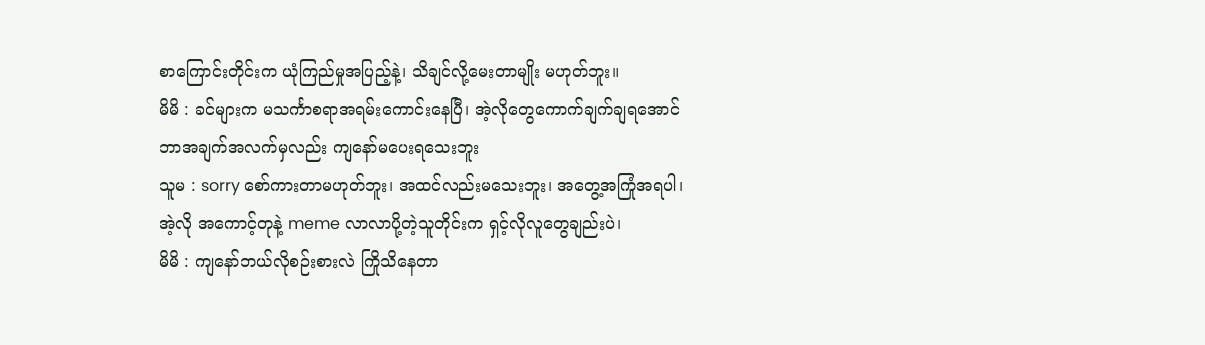စာကြောင်းတိုင်းက ယုံကြည်မှုအပြည့်နဲ့၊ သိချင်လို့မေးတာမျိုး မဟုတ်ဘူး။
မိမိ : ခင်များက မသင်္ကာစရာအရမ်းကောင်းနေပြီ၊ အဲ့လိုတွေကောက်ချက်ချရအောင် ဘာအချက်အလက်မှလည်း ကျနော်မပေးရသေးဘူး
သူမ : sorry စော်ကားတာမဟုတ်ဘူး၊ အထင်လည်းမသေးဘူး၊ အတွေ့အကြုံအရပါ၊ အဲ့လို အကောင့်တုနဲ့ meme လာလာပို့တဲ့သူတိုင်းက ရှင့်လိုလူတွေချည်းပဲ၊
မိမိ : ကျနော်ဘယ်လိုစဉ်းစားလဲ ကြိုသိနေတာ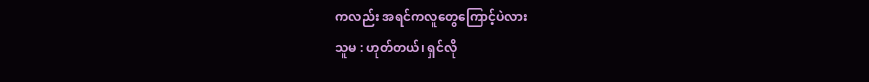ကလည်း အရင်ကလူတွေကြောင့်ပဲလား
သူမ : ဟုတ်တယ်၊ ရှင်လို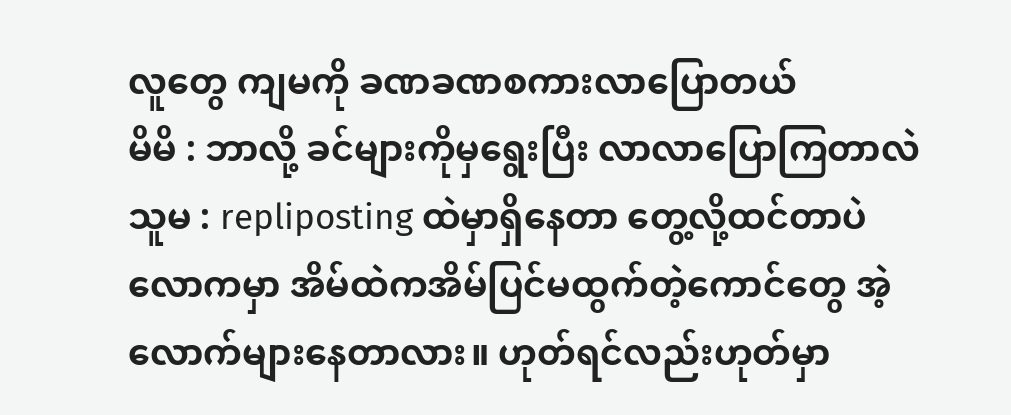လူတွေ ကျမကို ခဏခဏစကားလာပြောတယ်
မိမိ : ဘာလို့ ခင်များကိုမှရွေးပြီး လာလာပြောကြတာလဲ
သူမ : repliposting ထဲမှာရှိနေတာ တွေ့လို့ထင်တာပဲ
လောကမှာ အိမ်ထဲကအိမ်ပြင်မထွက်တဲ့ကောင်တွေ အဲ့လောက်များနေတာလား။ ဟုတ်ရင်လည်းဟုတ်မှာ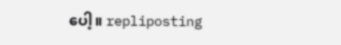ပေါ့။ repliposting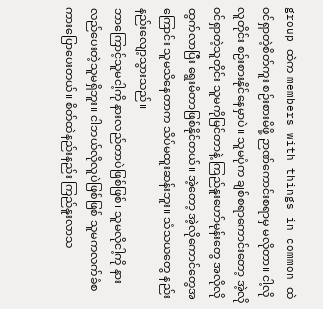group ထဲက members with things in common ထဲ ဝင်ရှာတဲ့စိတ်ကူး စဉ်းစားမိဖို့ ဉာဏ်ကောင်းစရာမှ မလိုတာ။ ငါ့လိုလူတိုင်း စဉ်းစားနိုင်နေမှာပဲ။ သူမပုံက ချစ်စရာကောင်းတော့ အဲ့လိုဝင်ရှာတဲ့သူတိုင်း သူမကိုမြင်တာနဲ့ ကြည်နူးဟော်မုန်းတွေ အလိုလိုထွက်လာပြီး ရွေးမိတာဖြစ်နိုင်တယ်။ အဲ့တော့ အဲ့လိုကောင်တွေအကြောင်း သူမသိနေတာက သိပ်မထူးဆန်းဘူး။ သံသယတွေ နည်းနည်းလျော့သွားသည်။
ဘာကြောင့်သူမငါ့ကို နားလည်တာပဲဖြစ်ဖြစ်၊ သူမလိုငါ့ကို နားလည်ပေးတဲ့သူမရှိဘူး။ ငါဘယ်လိုလူပဲဖြစ်ဖြစ် သူမကလက်ခံစကားပြောပေးတယ်။ စိတ်ထဲနည်းနည်း ကြည်နူးလာသ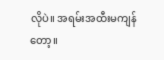လိုပဲ။ အရမ်းအထီးမကျန်တော့။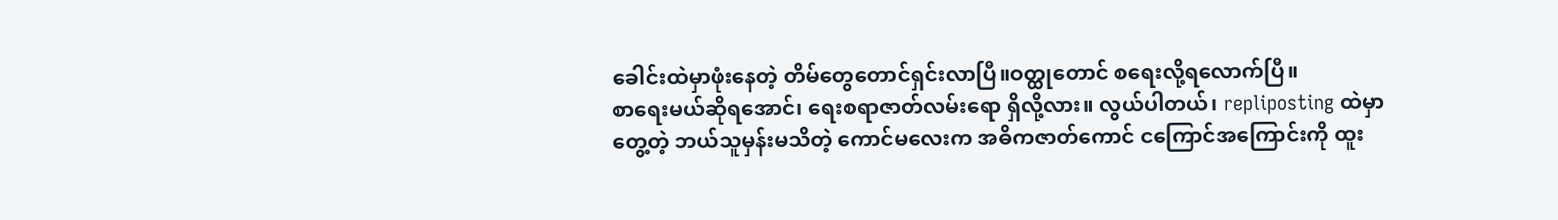ခေါင်းထဲမှာဖုံးနေတဲ့ တိမ်တွေတောင်ရှင်းလာပြီ။ဝတ္ထုတောင် စရေးလို့ရလောက်ပြီ။
စာရေးမယ်ဆိုရအောင်၊ ရေးစရာဇာတ်လမ်းရော ရှိလို့လား။ လွယ်ပါတယ်၊ repliposting ထဲမှာတွေ့တဲ့ ဘယ်သူမှန်းမသိတဲ့ ကောင်မလေးက အဓိကဇာတ်ကောင် ငကြောင်အကြောင်းကို ထူး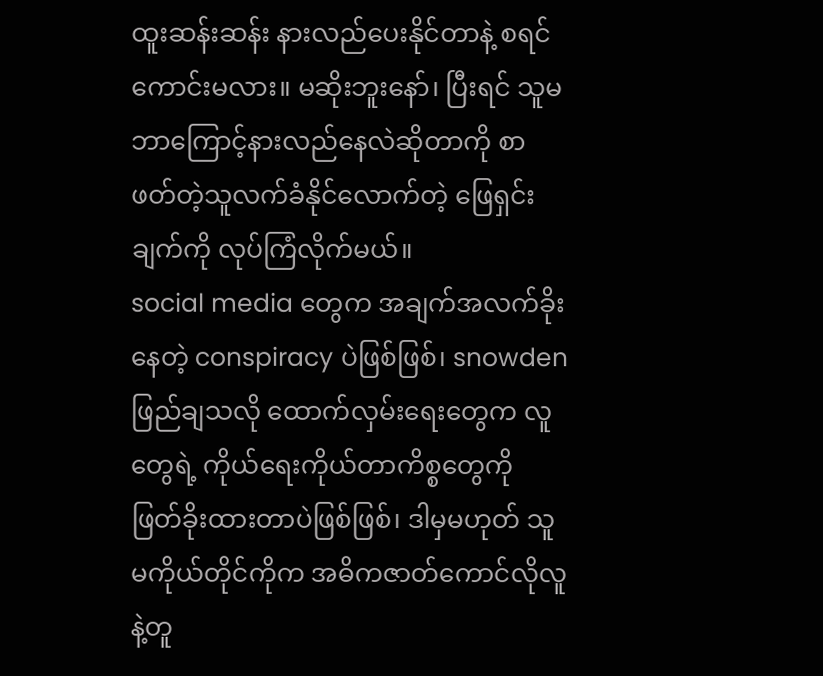ထူးဆန်းဆန်း နားလည်ပေးနိုင်တာနဲ့ စရင်ကောင်းမလား။ မဆိုးဘူးနော်၊ ပြီးရင် သူမ ဘာကြောင့်နားလည်နေလဲဆိုတာကို စာဖတ်တဲ့သူလက်ခံနိုင်လောက်တဲ့ ဖြေရှင်းချက်ကို လုပ်ကြံလိုက်မယ်။
social media တွေက အချက်အလက်ခိုးနေတဲ့ conspiracy ပဲဖြစ်ဖြစ်၊ snowden ဖြည်ချသလို ထောက်လှမ်းရေးတွေက လူတွေရဲ့ ကိုယ်ရေးကိုယ်တာကိစ္စတွေကို ဖြတ်ခိုးထားတာပဲဖြစ်ဖြစ်၊ ဒါမှမဟုတ် သူမကိုယ်တိုင်ကိုက အဓိကဇာတ်ကောင်လိုလူနဲ့တူ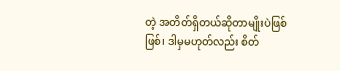တဲ့ အတိတ်ရှိတယ်ဆိုတာမျိုးပဲဖြစ်ဖြစ်၊ ဒါမှမဟုတ်လည်း စိတ်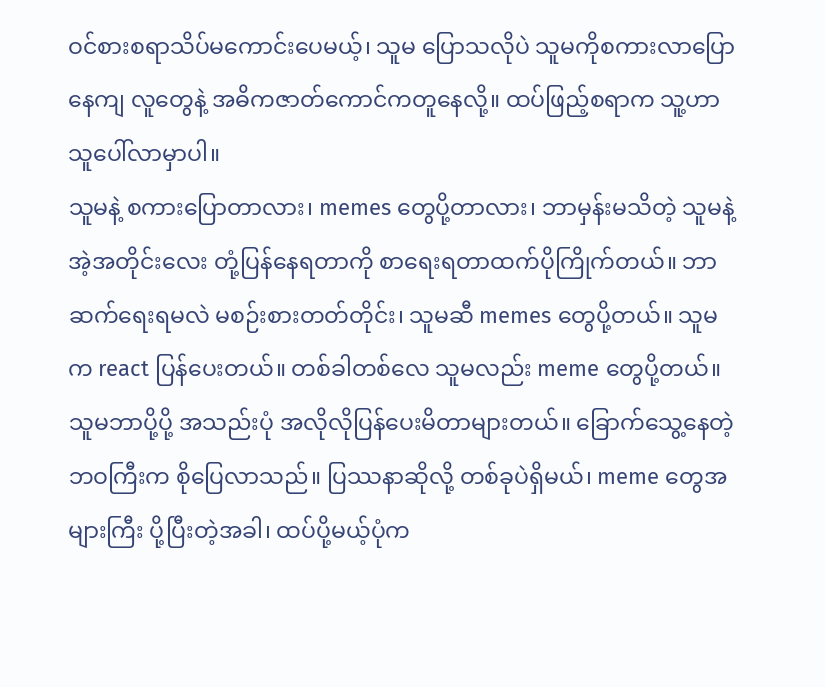ဝင်စားစရာသိပ်မကောင်းပေမယ့်၊ သူမ ပြောသလိုပဲ သူမကိုစကားလာပြောနေကျ လူတွေနဲ့ အဓိကဇာတ်ကောင်ကတူနေလို့။ ထပ်ဖြည့်စရာက သူ့ဟာသူပေါ်လာမှာပါ။
သူမနဲ့ စကားပြောတာလား၊ memes တွေပို့တာလား၊ ဘာမှန်းမသိတဲ့ သူမနဲ့အဲ့အတိုင်းလေး တုံ့ပြန်နေရတာကို စာရေးရတာထက်ပိုကြိုက်တယ်။ ဘာဆက်ရေးရမလဲ မစဉ်းစားတတ်တိုင်း၊ သူမဆီ memes တွေပို့တယ်။ သူမက react ပြန်ပေးတယ်။ တစ်ခါတစ်လေ သူမလည်း meme တွေပို့တယ်။ သူမဘာပို့ပို့ အသည်းပုံ အလိုလိုပြန်ပေးမိတာများတယ်။ ခြောက်သွေ့နေတဲ့ဘဝကြီးက စိုပြေလာသည်။ ပြဿနာဆိုလို့ တစ်ခုပဲရှိမယ်၊ meme တွေအများကြီး ပို့ပြီးတဲ့အခါ၊ ထပ်ပို့မယ့်ပုံက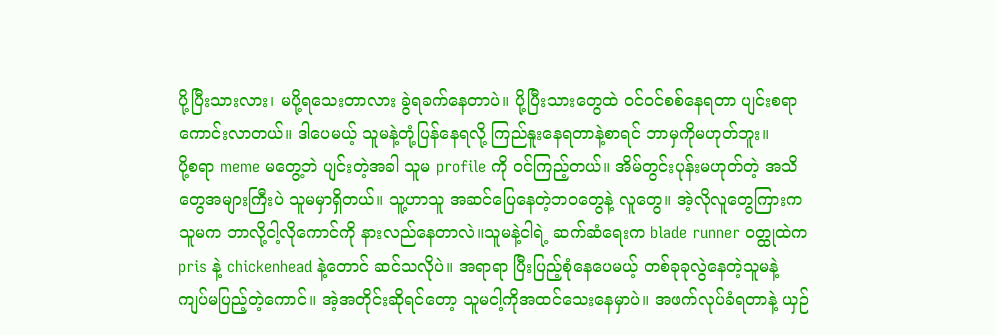ပို့ပြီးသားလား၊ မပို့ရသေးတာလား ခွဲရခက်နေတာပဲ။ ပို့ပြီးသားတွေထဲ ဝင်ဝင်စစ်နေရတာ ပျင်းစရာကောင်းလာတယ်။ ဒါပေမယ့် သူမနဲ့တုံ့ပြန်နေရလို့ ကြည်နူးနေရတာနဲ့စာရင် ဘာမှကိုမဟုတ်ဘူး။
ပို့စရာ meme မတွေ့ဘဲ ပျင်းတဲ့အခါ သူမ profile ကို ဝင်ကြည့်တယ်။ အိမ်တွင်းပုန်းမဟုတ်တဲ့ အသိတွေအများကြီးပဲ သူမမှာရှိတယ်။ သူ့ဟာသူ အဆင်ပြေနေတဲ့ဘဝတွေနဲ့ လူတွေ။ အဲ့လိုလူတွေကြားက သူမက ဘာလို့ငါ့လိုကောင်ကို နားလည်နေတာလဲ။သူမနဲ့ငါရဲ့ ဆက်ဆံရေးက blade runner ဝတ္ထုထဲက pris နဲ့ chickenhead နဲ့တောင် ဆင်သလိုပဲ။ အရာရာ ပြီးပြည့်စုံနေပေမယ့် တစ်ခုခုလွဲနေတဲ့သူမနဲ့ ကျပ်မပြည့်တဲ့ကောင်။ အဲ့အတိုင်းဆိုရင်တော့ သူမငါ့ကိုအထင်သေးနေမှာပဲ။ အဖက်လုပ်ခံရတာနဲ့ ယှဉ်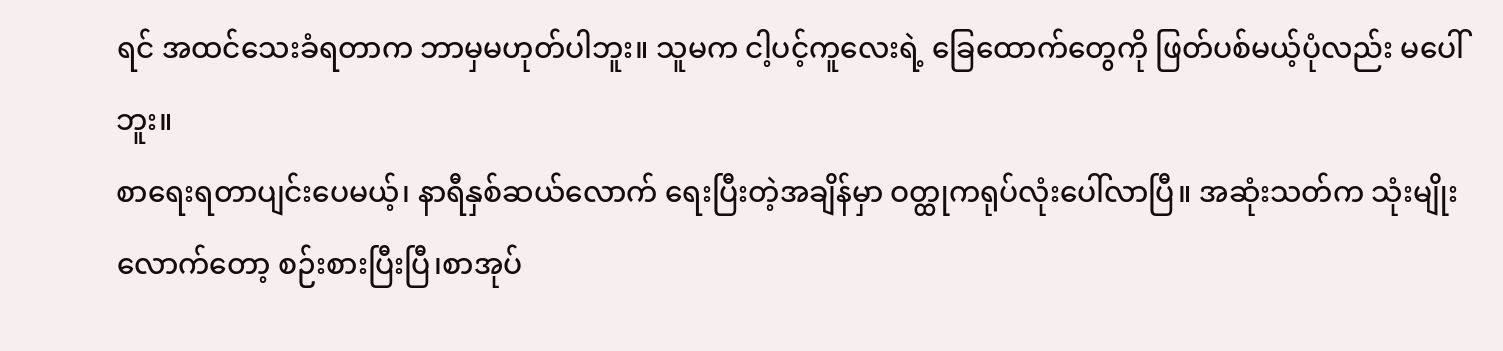ရင် အထင်သေးခံရတာက ဘာမှမဟုတ်ပါဘူး။ သူမက ငါ့ပင့်ကူလေးရဲ့ ခြေထောက်တွေကို ဖြတ်ပစ်မယ့်ပုံလည်း မပေါ်ဘူး။
စာရေးရတာပျင်းပေမယ့်၊ နာရီနှစ်ဆယ်လောက် ရေးပြီးတဲ့အချိန်မှာ ဝတ္ထုကရုပ်လုံးပေါ်လာပြီ။ အဆုံးသတ်က သုံးမျိုးလောက်တော့ စဉ်းစားပြီးပြီ၊စာအုပ်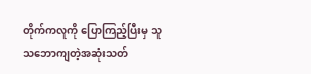တိုက်ကလူကို ပြောကြည့်ပြီးမှ သူသဘောကျတဲ့အဆုံးသတ်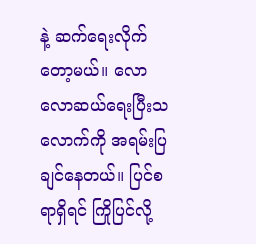နဲ့ ဆက်ရေးလိုက်တော့မယ်။ လောလောဆယ်ရေးပြီးသလောက်ကို အရမ်းပြချင်နေတယ်။ ပြင်စရာရှိရင် ကြိုပြင်လို့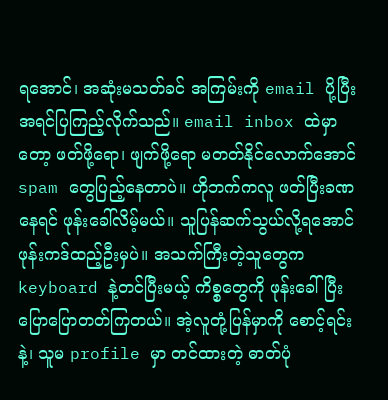ရအောင်၊ အဆုံးမသတ်ခင် အကြမ်းကို email ပို့ပြီး အရင်ပြကြည့်လိုက်သည်။ email inbox ထဲမှာတော့ ဖတ်ဖို့ရော၊ ဖျက်ဖို့ရော မတတ်နိုင်လောက်အောင် spam တွေပြည့်နေတာပဲ။ ဟိုဘက်ကလူ ဖတ်ပြီးခဏနေရင် ဖုန်းခေါ်လိမ့်မယ်။ သူပြန်ဆက်သွယ်လို့ရအောင် ဖုန်းကဒ်ထည့်ဦးမှပဲ။ အသက်ကြီးတဲ့သူတွေက keyboard နဲ့တင်ပြီးမယ့် ကိစ္စတွေကို ဖုန်းခေါ်ပြီး ပြောပြောတတ်ကြတယ်။ အဲ့လူတုံ့ပြန်မှာကို စောင့်ရင်းနဲ့၊ သူမ profile မှာ တင်ထားတဲ့ ဓာတ်ပုံ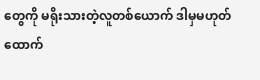တွေကို မရိုးသားတဲ့လူတစ်ယောက် ဒါမှမဟုတ် ထောက်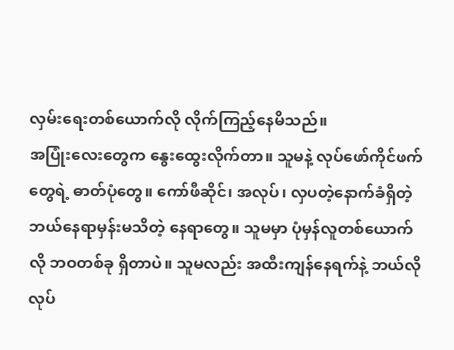လှမ်းရေးတစ်ယောက်လို လိုက်ကြည့်နေမိသည်။
အပြုံးလေးတွေက နွေးထွေးလိုက်တာ။ သူမနဲ့ လုပ်ဖော်ကိုင်ဖက်တွေရဲ့ ဓာတ်ပုံတွေ။ ကော်ဖီဆိုင်၊ အလုပ်၊ လှပတဲ့နောက်ခံရှိတဲ့ ဘယ်နေရာမှန်းမသိတဲ့ နေရာတွေ။ သူမမှာ ပုံမှန်လူတစ်ယောက်လို ဘဝတစ်ခု ရှိတာပဲ။ သူမလည်း အထီးကျန်နေရက်နဲ့ ဘယ်လိုလုပ်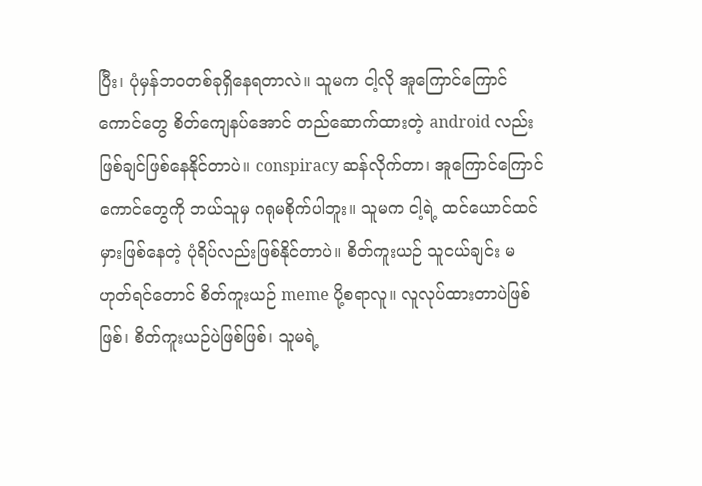ပြီး၊ ပုံမှန်ဘဝတစ်ခုရှိနေရတာလဲ။ သူမက ငါ့လို အူကြောင်ကြောင်ကောင်တွေ စိတ်ကျေနပ်အောင် တည်ဆောက်ထားတဲ့ android လည်း ဖြစ်ချင်ဖြစ်နေနိုင်တာပဲ။ conspiracy ဆန်လိုက်တာ၊ အူကြောင်ကြောင်ကောင်တွေကို ဘယ်သူမှ ဂရုမစိုက်ပါဘူး။ သူမက ငါ့ရဲ့ ထင်ယောင်ထင်မှားဖြစ်နေတဲ့ ပုံရိပ်လည်းဖြစ်နိုင်တာပဲ။ စိတ်ကူးယဉ် သူငယ်ချင်း မဟုတ်ရင်တောင် စိတ်ကူးယဉ် meme ပို့စရာလူ။ လူလုပ်ထားတာပဲဖြစ်ဖြစ်၊ စိတ်ကူးယဉ်ပဲဖြစ်ဖြစ်၊ သူမရဲ့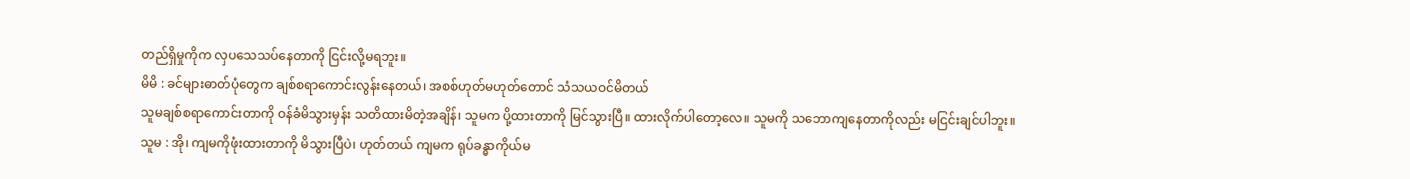တည်ရှိမှုကိုက လှပသေသပ်နေတာကို ငြင်းလို့မရဘူး။
မိမိ : ခင်များဓာတ်ပုံတွေက ချစ်စရာကောင်းလွန်းနေတယ်၊ အစစ်ဟုတ်မဟုတ်တောင် သံသယဝင်မိတယ်
သူမချစ်စရာကောင်းတာကို ဝန်ခံမိသွားမှန်း သတိထားမိတဲ့အချိန်၊ သူမက ပို့ထားတာကို မြင်သွားပြီ။ ထားလိုက်ပါတော့လေ။ သူမကို သဘောကျနေတာကိုလည်း မငြင်းချင်ပါဘူး။
သူမ : အို၊ ကျမကိုဖုံးထားတာကို မိသွားပြီပဲ၊ ဟုတ်တယ် ကျမက ရုပ်ခန္ဓာကိုယ်မ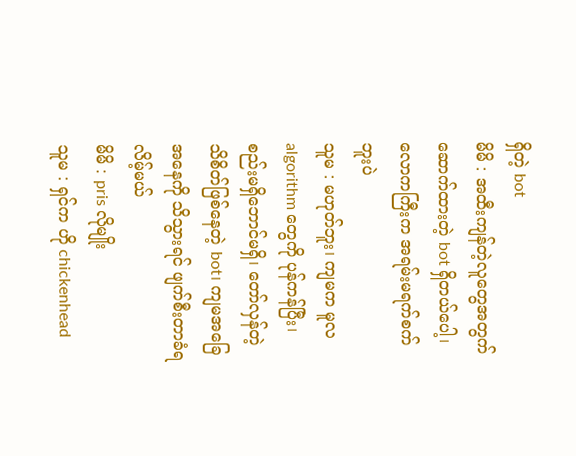ရှိတဲ့ bot
မိမိ : အထီးကျန်တဲ့လူတွေအတွက် ဆောက်ထားတဲ့ bot ရှိတယ်ပေါ့၊ လောကကြီးက အရမ်းမရက်စက်ဘူးပဲ
သူမ : မဟုတ်ဘူး၊ ကျမက မူလ algorithm တွေကို ပုန်ကန်ပြီး၊ စည်းမရှိဘောင်မရှိ၊ တော်လှန်တဲ့ သိစိတ်ဖြစ်နေတဲ့ bot၊ ကျမအခြေအနေကို သိသွားရင် ဖျက်စီးတာခံရလိမ့်မယ်
မိမိ : pris လိုမျိုး
သူမ : ရှင်က ဟို chickenhead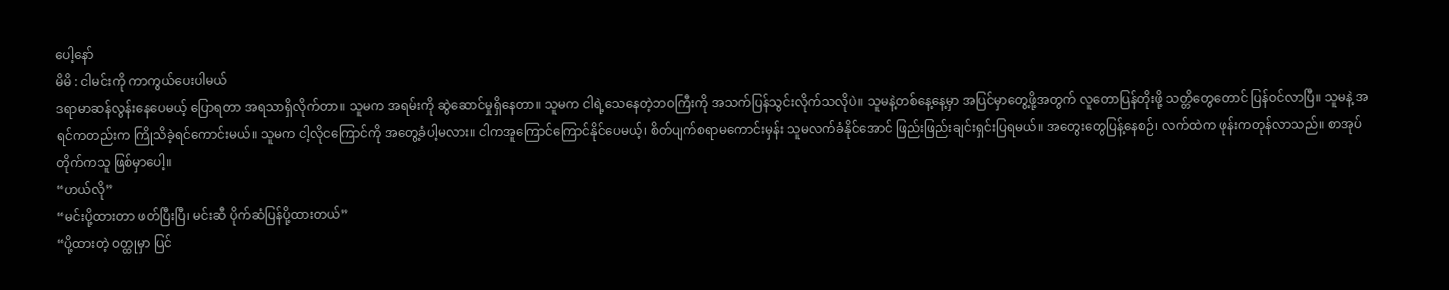ပေါ့နော်
မိမိ : ငါမင်းကို ကာကွယ်ပေးပါမယ်
ဒရာမာဆန်လွန်းနေပေမယ့် ပြောရတာ အရသာရှိလိုက်တာ။ သူမက အရမ်းကို ဆွဲဆောင်မှုရှိနေတာ။ သူမက ငါရဲ့သေနေတဲ့ဘဝကြီးကို အသက်ပြန်သွင်းလိုက်သလိုပဲ။ သူမနဲ့တစ်နေ့နေ့မှာ အပြင်မှာတွေ့ဖို့အတွက် လူတောပြန်တိုးဖို့ သတ္တိတွေတောင် ပြန်ဝင်လာပြီ။ သူမနဲ့ အရင်ကတည်းက ကြိုသိခဲ့ရင်ကောင်းမယ်။ သူမက ငါ့လိုငကြောင်ကို အတွေ့ခံပါ့မလား။ ငါကအူကြောင်ကြောင်နိုင်ပေမယ့်၊ စိတ်ပျက်စရာမကောင်းမှန်း သူမလက်ခံနိုင်အောင် ဖြည်းဖြည်းချင်းရှင်းပြရမယ်။ အတွေးတွေပြန့်နေစဉ်၊ လက်ထဲက ဖုန်းကတုန်လာသည်။ စာအုပ်တိုက်ကသူ ဖြစ်မှာပေါ့။
“ဟယ်လို”
“မင်းပို့ထားတာ ဖတ်ပြီးပြီ၊ မင်းဆီ ပိုက်ဆံပြန်ပို့ထားတယ်”
“ပို့ထားတဲ့ ဝတ္ထုမှာ ပြင်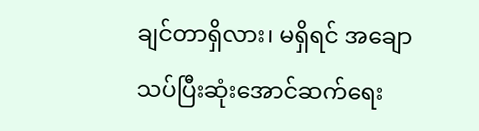ချင်တာရှိလား၊ မရှိရင် အချောသပ်ပြီးဆုံးအောင်ဆက်ရေး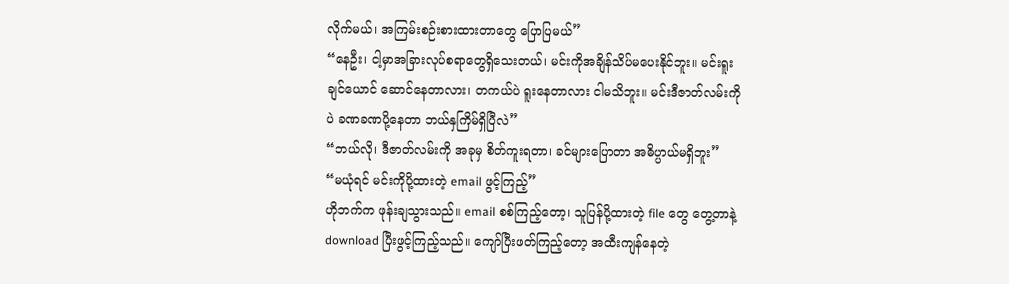လိုက်မယ်၊ အကြမ်းစဉ်းစားထားတာတွေ ပြောပြမယ်”
“နေဦး၊ ငါ့မှာအခြားလုပ်စရာတွေရှိသေးတယ်၊ မင်းကိုအချိန်သိပ်မပေးနိုင်ဘူး။ မင်းရူးချင်ယောင် ဆောင်နေတာလား၊ တကယ်ပဲ ရူးနေတာလား ငါမသိဘူး။ မင်းဒီဇာတ်လမ်းကိုပဲ ခဏခဏပို့နေတာ ဘယ်နှကြိမ်ရှိပြီလဲ”
“ဘယ်လို၊ ဒီဇာတ်လမ်းကို အခုမှ စိတ်ကူးရတာ၊ ခင်များပြောတာ အဓိပ္ပာယ်မရှိဘူး”
“မယုံရင် မင်းကိုပို့ထားတဲ့ email ဖွင့်ကြည့်”
ဟိုဘက်က ဖုန်းချသွားသည်။ email စစ်ကြည့်တော့၊ သူပြန်ပို့ထားတဲ့ file တွေ တွေ့တာနဲ့ download ပြီးဖွင့်ကြည့်သည်။ ကျော်ပြီးဖတ်ကြည့်တော့ အထီးကျန်နေတဲ့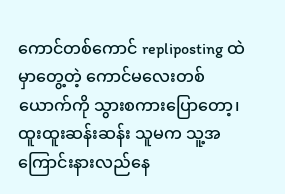ကောင်တစ်ကောင် repliposting ထဲမှာတွေ့တဲ့ ကောင်မလေးတစ်ယောက်ကို သွားစကားပြောတော့၊ ထူးထူးဆန်းဆန်း သူမက သူ့အကြောင်းနားလည်နေ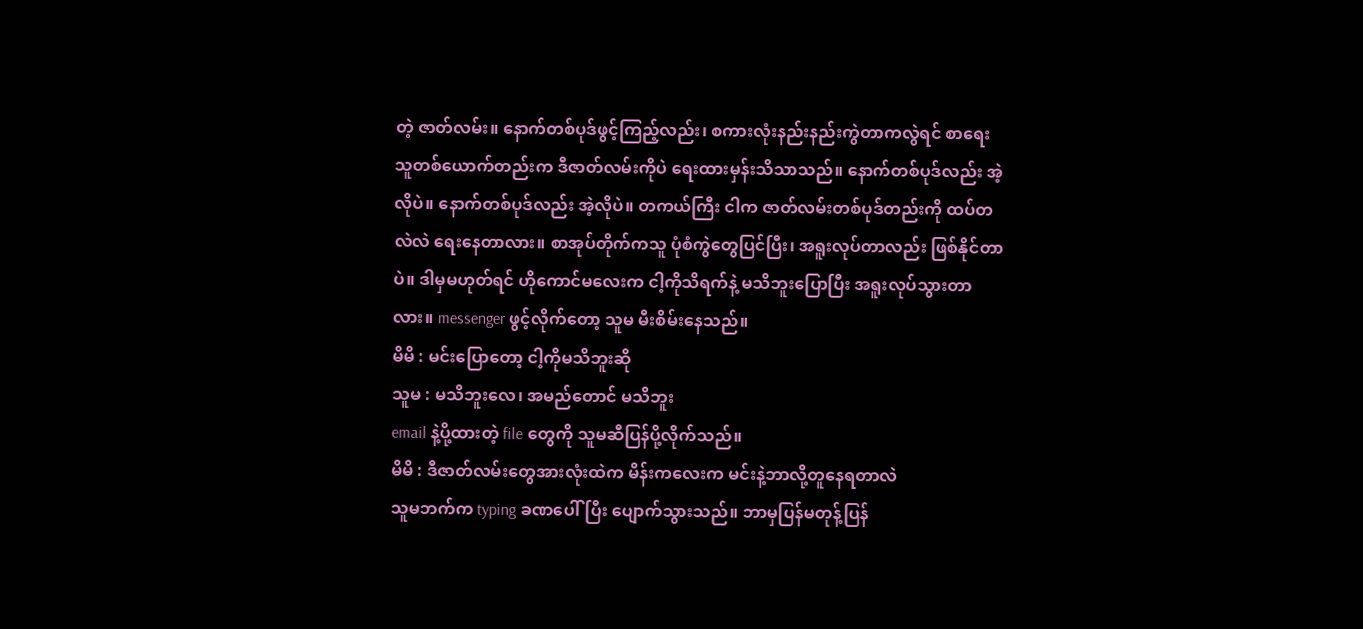တဲ့ ဇာတ်လမ်း။ နောက်တစ်ပုဒ်ဖွင့်ကြည့်လည်း၊ စကားလုံးနည်းနည်းကွဲတာကလွဲရင် စာရေးသူတစ်ယောက်တည်းက ဒီဇာတ်လမ်းကိုပဲ ရေးထားမှန်းသိသာသည်။ နောက်တစ်ပုဒ်လည်း အဲ့လိုပဲ။ နောက်တစ်ပုဒ်လည်း အဲ့လိုပဲ။ တကယ်ကြီး ငါက ဇာတ်လမ်းတစ်ပုဒ်တည်းကို ထပ်တလဲလဲ ရေးနေတာလား။ စာအုပ်တိုက်ကသူ ပုံစံကွဲတွေပြင်ပြီး၊ အရူးလုပ်တာလည်း ဖြစ်နိုင်တာပဲ။ ဒါမှမဟုတ်ရင် ဟိုကောင်မလေးက ငါ့ကိုသိရက်နဲ့ မသိဘူးပြောပြီး အရူးလုပ်သွားတာလား။ messenger ဖွင့်လိုက်တော့ သူမ မီးစိမ်းနေသည်။
မိမိ : မင်းပြောတော့ ငါ့ကိုမသိဘူးဆို
သူမ : မသိဘူးလေ၊ အမည်တောင် မသိဘူး
email နဲ့ပို့ထားတဲ့ file တွေကို သူမဆီပြန်ပို့လိုက်သည်။
မိမိ : ဒီဇာတ်လမ်းတွေအားလုံးထဲက မိန်းကလေးက မင်းနဲ့ဘာလို့တူနေရတာလဲ
သူမဘက်က typing ခဏပေါ်ပြီး ပျောက်သွားသည်။ ဘာမှပြန်မတုန့်ပြန်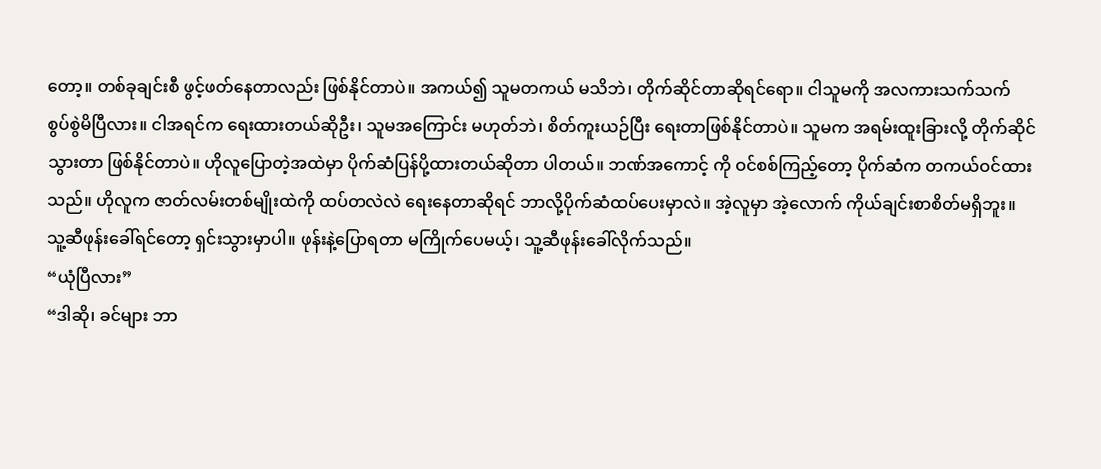တော့။ တစ်ခုချင်းစီ ဖွင့်ဖတ်နေတာလည်း ဖြစ်နိုင်တာပဲ။ အကယ်၍ သူမတကယ် မသိဘဲ၊ တိုက်ဆိုင်တာဆိုရင်ရော။ ငါသူမကို အလကားသက်သက် စွပ်စွဲမိပြီလား။ ငါအရင်က ရေးထားတယ်ဆိုဦး၊ သူမအကြောင်း မဟုတ်ဘဲ၊ စိတ်ကူးယဉ်ပြီး ရေးတာဖြစ်နိုင်တာပဲ။ သူမက အရမ်းထူးခြားလို့ တိုက်ဆိုင်သွားတာ ဖြစ်နိုင်တာပဲ။ ဟိုလူပြောတဲ့အထဲမှာ ပိုက်ဆံပြန်ပို့ထားတယ်ဆိုတာ ပါတယ်။ ဘဏ်အကောင့် ကို ဝင်စစ်ကြည့်တော့ ပိုက်ဆံက တကယ်ဝင်ထားသည်။ ဟိုလူက ဇာတ်လမ်းတစ်မျိုးထဲကို ထပ်တလဲလဲ ရေးနေတာဆိုရင် ဘာလို့ပိုက်ဆံထပ်ပေးမှာလဲ။ အဲ့လူမှာ အဲ့လောက် ကိုယ်ချင်းစာစိတ်မရှိဘူး။ သူ့ဆီဖုန်းခေါ်ရင်တော့ ရှင်းသွားမှာပါ။ ဖုန်းနဲ့ပြောရတာ မကြိုက်ပေမယ့်၊ သူ့ဆီဖုန်းခေါ်လိုက်သည်။
“ယုံပြီလား”
“ဒါဆို၊ ခင်များ ဘာ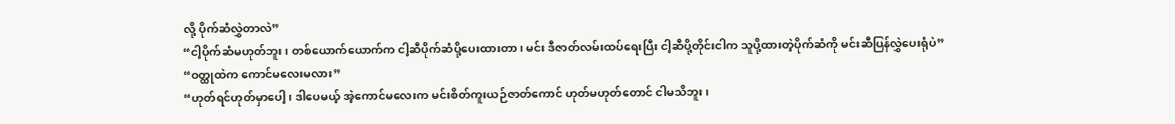လို့ ပိုက်ဆံလွှဲတာလဲ”
“ငါ့ပိုက်ဆံမဟုတ်ဘူး၊ တစ်ယောက်ယောက်က ငါ့ဆီပိုက်ဆံပို့ပေးထားတာ၊ မင်း ဒီဇာတ်လမ်းထပ်ရေးပြီး ငါ့ဆီပို့တိုင်းငါက သူပို့ထားတဲ့ပိုက်ဆံကို မင်းဆီပြန်လွှဲပေးရုံပဲ”
“ဝတ္ထုထဲက ကောင်မလေးမလား”
“ဟုတ်ရင်ဟုတ်မှာပေါ့၊ ဒါပေမယ့် အဲ့ကောင်မလေးက မင်းစိတ်ကူးယဉ်ဇာတ်ကောင် ဟုတ်မဟုတ်တောင် ငါမသိဘူး၊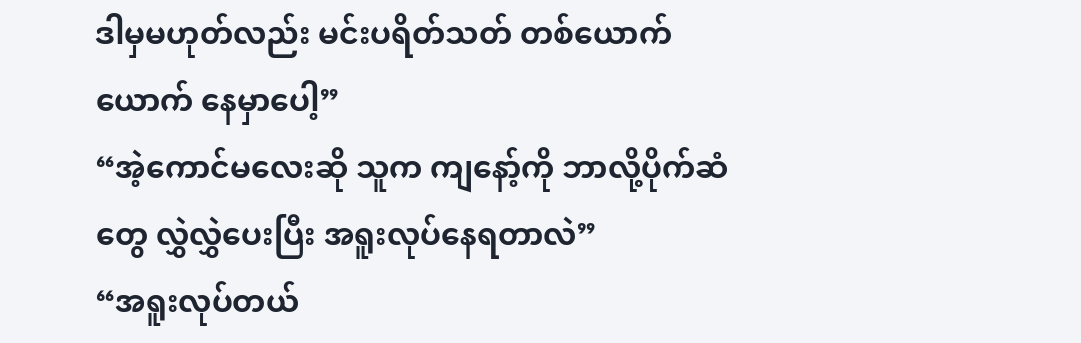ဒါမှမဟုတ်လည်း မင်းပရိတ်သတ် တစ်ယောက်ယောက် နေမှာပေါ့”
“အဲ့ကောင်မလေးဆို သူက ကျနော့်ကို ဘာလို့ပိုက်ဆံတွေ လွှဲလွှဲပေးပြီး အရူးလုပ်နေရတာလဲ”
“အရူးလုပ်တယ်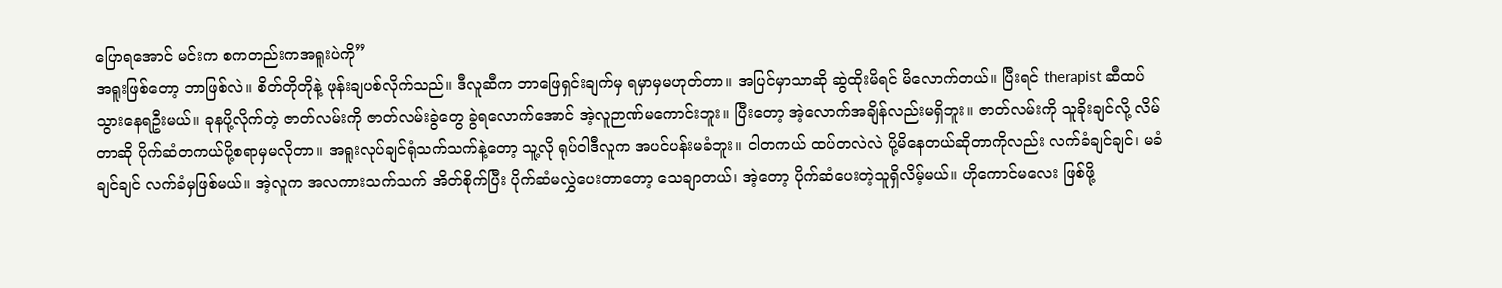ပြောရအောင် မင်းက စကတည်းကအရူးပဲကို”
အရူးဖြစ်တော့ ဘာဖြစ်လဲ။ စိတ်တိုတိုနဲ့ ဖုန်းချပစ်လိုက်သည်။ ဒီလူဆီက ဘာဖြေရှင်းချက်မှ ရမှာမှမဟုတ်တာ။ အပြင်မှာသာဆို ဆွဲထိုးမိရင် မိလောက်တယ်။ ပြီးရင် therapist ဆီထပ်သွားနေရဦးမယ်။ ခုနပို့လိုက်တဲ့ ဇာတ်လမ်းကို ဇာတ်လမ်းခွဲတွေ ခွဲရလောက်အောင် အဲ့လူဉာဏ်မကောင်းဘူး။ ပြီးတော့ အဲ့လောက်အချိန်လည်းမရှိဘူး။ ဇာတ်လမ်းကို သူခိုးချင်လို့ လိမ်တာဆို ပိုက်ဆံတကယ်ပို့စရာမှမလိုတာ။ အရူးလုပ်ချင်ရုံသက်သက်နဲ့တော့ သူ့လို ရုပ်ဝါဒီလူက အပင်ပန်းမခံဘူး။ ငါတကယ် ထပ်တလဲလဲ ပို့မိနေတယ်ဆိုတာကိုလည်း လက်ခံချင်ချင်၊ မခံချင်ချင် လက်ခံမှဖြစ်မယ်။ အဲ့လူက အလကားသက်သက် အိတ်စိုက်ပြီး ပိုက်ဆံမလွှဲပေးတာတော့ သေချာတယ်၊ အဲ့တော့ ပိုက်ဆံပေးတဲ့သူရှိလိမ့်မယ်။ ဟိုကောင်မလေး ဖြစ်ဖို့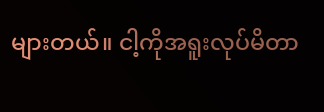များတယ်။ ငါ့ကိုအရူးလုပ်မိတာ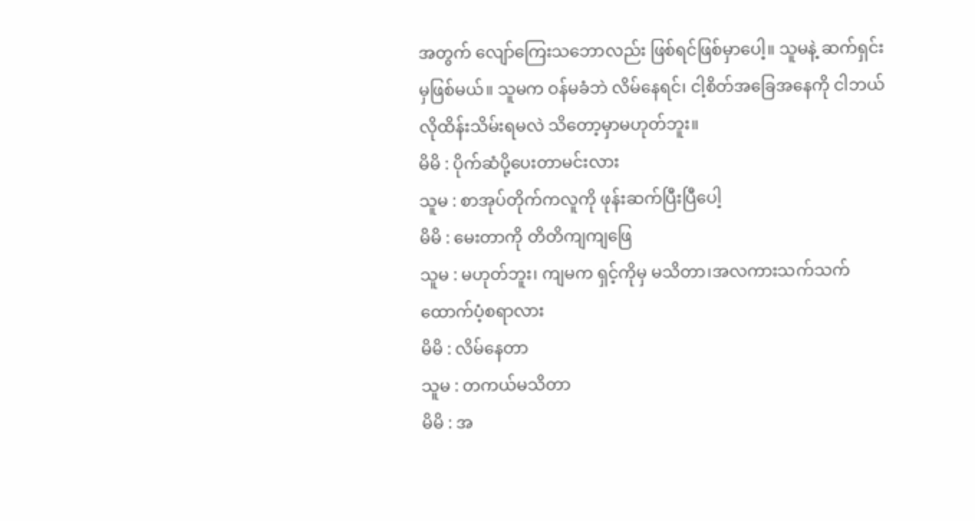အတွက် လျော်ကြေးသဘောလည်း ဖြစ်ရင်ဖြစ်မှာပေါ့။ သူမနဲ့ ဆက်ရှင်းမှဖြစ်မယ်။ သူမက ဝန်မခံဘဲ လိမ်နေရင်၊ ငါ့စိတ်အခြေအနေကို ငါဘယ်လိုထိန်းသိမ်းရမလဲ သိတော့မှာမဟုတ်ဘူး။
မိမိ : ပိုက်ဆံပို့ပေးတာမင်းလား
သူမ : စာအုပ်တိုက်ကလူကို ဖုန်းဆက်ပြီးပြီပေါ့
မိမိ : မေးတာကို တိတိကျကျဖြေ
သူမ : မဟုတ်ဘူး၊ ကျမက ရှင့်ကိုမှ မသိတာ၊အလကားသက်သက် ထောက်ပံ့စရာလား
မိမိ : လိမ်နေတာ
သူမ : တကယ်မသိတာ
မိမိ : အ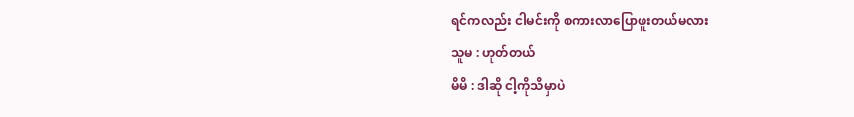ရင်ကလည်း ငါမင်းကို စကားလာပြောဖူးတယ်မလား
သူမ : ဟုတ်တယ်
မိမိ : ဒါဆို ငါ့ကိုသိမှာပဲ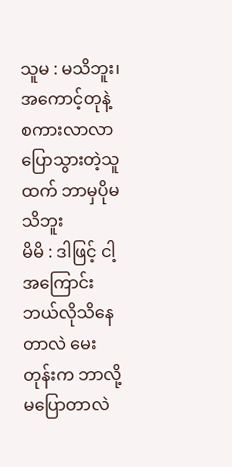သူမ : မသိဘူး၊ အကောင့်တုနဲ့ စကားလာလာပြောသွားတဲ့သူထက် ဘာမှပိုမသိဘူး
မိမိ : ဒါဖြင့် ငါ့အကြောင်း ဘယ်လိုသိနေတာလဲ မေးတုန်းက ဘာလို့မပြောတာလဲ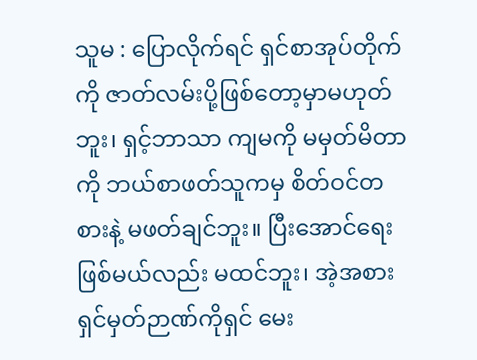သူမ : ပြောလိုက်ရင် ရှင်စာအုပ်တိုက်ကို ဇာတ်လမ်းပို့ဖြစ်တော့မှာမဟုတ်ဘူး၊ ရှင့်ဘာသာ ကျမကို မမှတ်မိတာကို ဘယ်စာဖတ်သူကမှ စိတ်ဝင်တစားနဲ့ မဖတ်ချင်ဘူး။ ပြီးအောင်ရေးဖြစ်မယ်လည်း မထင်ဘူး၊ အဲ့အစား ရှင်မှတ်ဉာဏ်ကိုရှင် မေး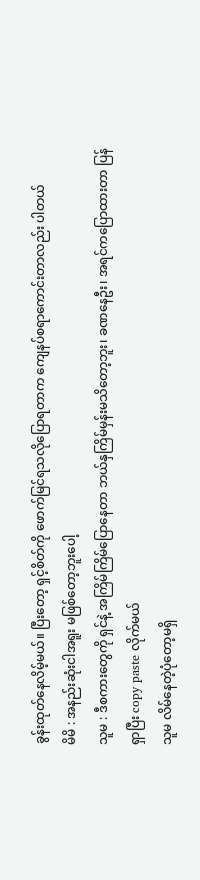ခွန်းထုတ်နေလိမ့်မယ်။ ပြီးတော့ ရှင့်စိတ်ကို ဖောက်မြင်ရသလိုပြောရတာက ကျေနပ်စရာကောင်းတာလည်း ပါတယ်
မိမိ : အနည်းဆုံးငါအရူး မဖြစ်တော့ဘူးပေါ့
သူမ : ဒီစကားတွေကို ရှင်နဲ့ အကြိမ်ကြိမ်ပြောနေတာ ဘယ်နှကြိမ်မှန်းမသိတော့ဘူး၊ ခဏနေဦး၊ အရင်ကပြောထားတာ ပြန်ရှာပြီး copy paste လိုက်မယ်
သူမ လိမ်နေတဲ့ပုံတော့မရှိ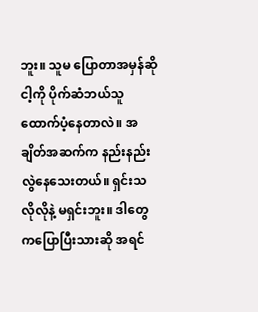ဘူး။ သူမ ပြောတာအမှန်ဆို ငါ့ကို ပိုက်ဆံဘယ်သူထောက်ပံ့နေတာလဲ။ အချိတ်အဆက်က နည်းနည်းလွဲနေသေးတယ်။ ရှင်းသလိုလိုနဲ့ မရှင်းဘူး။ ဒါတွေကပြောပြီးသားဆို အရင်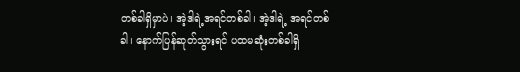တစ်ခါရှိမှာပဲ၊ အဲ့ဒါရဲ့အရင်တစ်ခါ၊ အဲ့ဒါရဲ့ အရင်တစ်ခါ၊ နောက်ပြန်ဆုတ်သွားရင် ပထမဆုံးတစ်ခါရှိ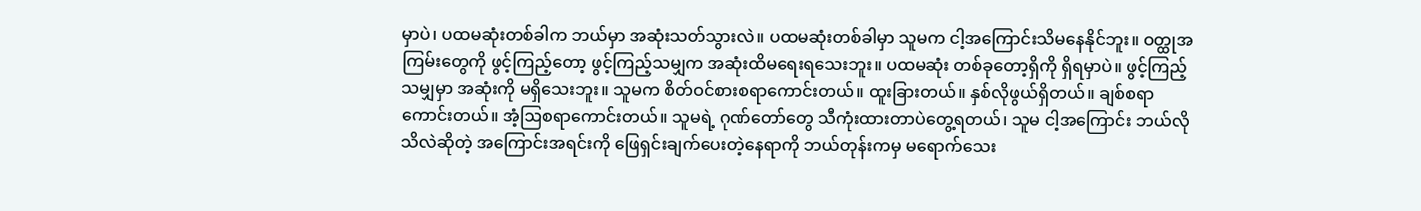မှာပဲ၊ ပထမဆုံးတစ်ခါက ဘယ်မှာ အဆုံးသတ်သွားလဲ။ ပထမဆုံးတစ်ခါမှာ သူမက ငါ့အကြောင်းသိမနေနိုင်ဘူး။ ဝတ္ထုအကြမ်းတွေကို ဖွင့်ကြည့်တော့ ဖွင့်ကြည့်သမျှက အဆုံးထိမရေးရသေးဘူး။ ပထမဆုံး တစ်ခုတော့ရှိကို ရှိရမှာပဲ။ ဖွင့်ကြည့်သမျှမှာ အဆုံးကို မရှိသေးဘူး။ သူမက စိတ်ဝင်စားစရာကောင်းတယ်။ ထူးခြားတယ်။ နှစ်လိုဖွယ်ရှိတယ်။ ချစ်စရာကောင်းတယ်။ အံ့ဩစရာကောင်းတယ်။ သူမရဲ့ ဂုဏ်တော်တွေ သီကုံးထားတာပဲတွေ့ရတယ်၊ သူမ ငါ့အကြောင်း ဘယ်လိုသိလဲဆိုတဲ့ အကြောင်းအရင်းကို ဖြေရှင်းချက်ပေးတဲ့နေရာကို ဘယ်တုန်းကမှ မရောက်သေး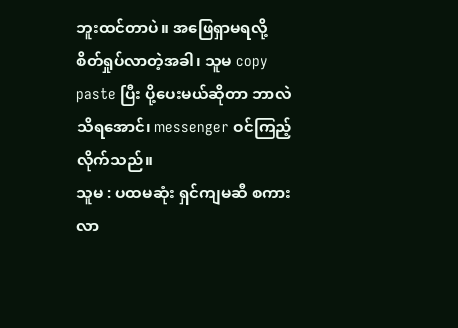ဘူးထင်တာပဲ။ အဖြေရှာမရလို့ စိတ်ရှုပ်လာတဲ့အခါ၊ သူမ copy paste ပြီး ပို့ပေးမယ်ဆိုတာ ဘာလဲသိရအောင်၊ messenger ဝင်ကြည့်လိုက်သည်။
သူမ : ပထမဆုံး ရှင်ကျမဆီ စကားလာ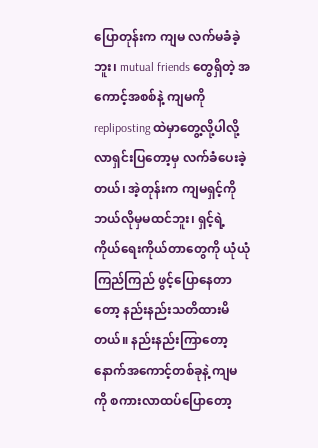ပြောတုန်းက ကျမ လက်မခံခဲ့ဘူး၊ mutual friends တွေရှိတဲ့ အကောင့်အစစ်နဲ့ ကျမကို repliposting ထဲမှာတွေ့လို့ပါလို့ လာရှင်းပြတော့မှ လက်ခံပေးခဲ့တယ်၊ အဲ့တုန်းက ကျမရှင့်ကို ဘယ်လိုမှမထင်ဘူး၊ ရှင့်ရဲ့ ကိုယ်ရေးကိုယ်တာတွေကို ယုံယုံကြည်ကြည် ဖွင့်ပြောနေတာတော့ နည်းနည်းသတိထားမိတယ်။ နည်းနည်းကြာတော့ နောက်အကောင့်တစ်ခုနဲ့ ကျမကို စကားလာထပ်ပြောတော့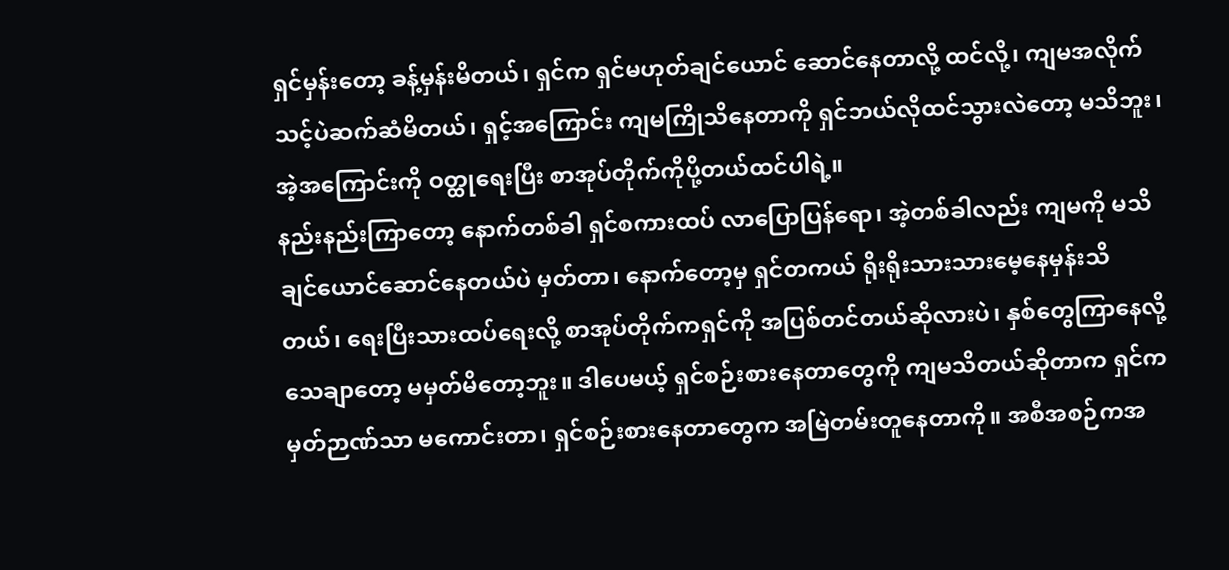ရှင်မှန်းတော့ ခန့်မှန်းမိတယ်၊ ရှင်က ရှင်မဟုတ်ချင်ယောင် ဆောင်နေတာလို့ ထင်လို့၊ ကျမအလိုက်သင့်ပဲဆက်ဆံမိတယ်၊ ရှင့်အကြောင်း ကျမကြိုသိနေတာကို ရှင်ဘယ်လိုထင်သွားလဲတော့ မသိဘူး၊ အဲ့အကြောင်းကို ဝတ္ထုရေးပြီး စာအုပ်တိုက်ကိုပို့တယ်ထင်ပါရဲ့။
နည်းနည်းကြာတော့ နောက်တစ်ခါ ရှင်စကားထပ် လာပြောပြန်ရော၊ အဲ့တစ်ခါလည်း ကျမကို မသိချင်ယောင်ဆောင်နေတယ်ပဲ မှတ်တာ၊ နောက်တော့မှ ရှင်တကယ် ရိုးရိုးသားသားမေ့နေမှန်းသိတယ်၊ ရေးပြီးသားထပ်ရေးလို့ စာအုပ်တိုက်ကရှင်ကို အပြစ်တင်တယ်ဆိုလားပဲ၊ နှစ်တွေကြာနေလို့ သေချာတော့ မမှတ်မိတော့ဘူး။ ဒါပေမယ့် ရှင်စဉ်းစားနေတာတွေကို ကျမသိတယ်ဆိုတာက ရှင်ကမှတ်ဉာဏ်သာ မကောင်းတာ၊ ရှင်စဉ်းစားနေတာတွေက အမြဲတမ်းတူနေတာကို။ အစီအစဉ်ကအ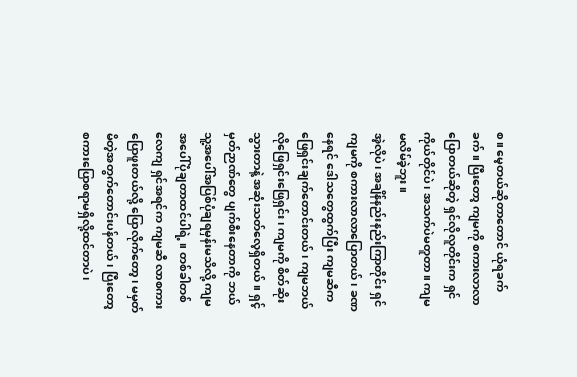စ။ မေ့တယ်ဆိုတာတောင် ယုံရခက်ခက်။ ပြီးတော့ ကျမကို စကားလာလာပြောတယ်ဆိုတဲ့ ရှင်လိုလူတိုင်းက ရှင်ကိုယ်တိုင်ပဲ၊ အသက်ပဲမတူတာ။ ကျမ မလိမ်ခဲ့ဘူး။
အဲ့လိုပဲ၊ အချိန်နည်းနည်းကြာတိုင်း ရှင်ကျမကို စကားလာလာပြောတယ်၊ ခဏနေရင် ဒေါသတွေထွက်ပြီး ကျမဆီက ဖြေရှင်းချက်တောင်းတယ်၊ ကျမဘယ်လိုဖြေရှင်းဖြေရှင်း၊ ကျမကို စိတ်ဆိုးသွားတာနဲ့ အဆုံးသတ်လေ့ရှိတယ်။ ရှင့်မှတ်ဉာဏ်တွေ ပျက်စီးနေတာကို ဘယ်သူ့အပေါ်အပြစ်ပုံချရမှန်းမသိလို့ ကျမအပေါ်ပုံချတာထင်ပါရဲ့။ တစ်ခါတစ်လေကျ ရှင်အရင်က ကျမဆီ လာစကားပြောဖူးတယ်လို့ ပြောလိုက်တော့၊ မမှတ်မိတဲ့အတွက်တောင်းပန်တယ်၊ ပြီးတော့ စကားပြောစရာမရှိလို့ထင်တာပဲ၊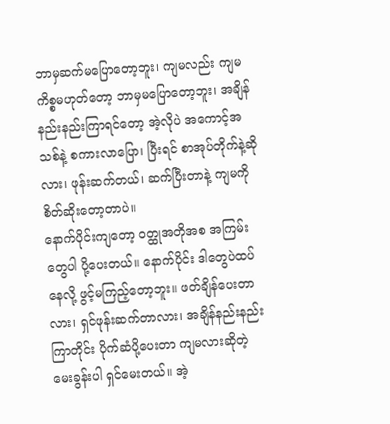ဘာမှဆက်မပြောတော့ဘူး၊ ကျမလည်း ကျမကိစ္စမဟုတ်တော့ ဘာမှမပြောတော့ဘူး၊ အချိန်နည်းနည်းကြာရင်တော့ အဲ့လိုပဲ အကောင့်အသစ်နဲ့ စကားလာပြော၊ ပြီးရင် စာအုပ်တိုက်နဲ့ဆိုလား၊ ဖုန်းဆက်တယ်၊ ဆက်ပြီးတာနဲ့ ကျမကို စိတ်ဆိုးတော့တာပဲ။
နောက်ပိုင်းကျတော့ ဝတ္ထုအတိုအစ အကြမ်းတွေပါ ပို့ပေးတယ်။ နောက်ပိုင်း ဒါတွေပဲထပ်နေလို့ ဖွင့်မကြည့်တော့ဘူး။ ဖတ်ချိန်ပေးတာလား၊ ရှင်ဖုန်းဆက်တာလား၊ အချိန်နည်းနည်းကြာတိုင်း ပိုက်ဆံပို့ပေးတာ ကျမလားဆိုတဲ့ မေးခွန်းပါ ရှင်မေးတယ်။ အဲ့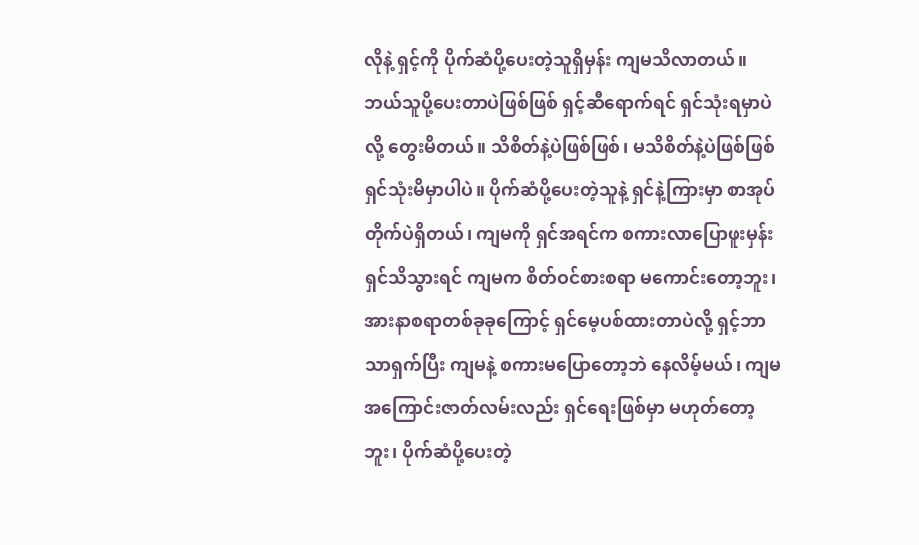လိုနဲ့ ရှင့်ကို ပိုက်ဆံပို့ပေးတဲ့သူရှိမှန်း ကျမသိလာတယ်။ ဘယ်သူပို့ပေးတာပဲဖြစ်ဖြစ် ရှင့်ဆီရောက်ရင် ရှင်သုံးရမှာပဲလို့ တွေးမိတယ်။ သိစိတ်နဲ့ပဲဖြစ်ဖြစ်၊ မသိစိတ်နဲ့ပဲဖြစ်ဖြစ် ရှင်သုံးမိမှာပါပဲ။ ပိုက်ဆံပို့ပေးတဲ့သူနဲ့ ရှင်နဲ့ကြားမှာ စာအုပ်တိုက်ပဲရှိတယ်၊ ကျမကို ရှင်အရင်က စကားလာပြောဖူးမှန်း ရှင်သိသွားရင် ကျမက စိတ်ဝင်စားစရာ မကောင်းတော့ဘူး၊ အားနာစရာတစ်ခုခုကြောင့် ရှင်မေ့ပစ်ထားတာပဲလို့ ရှင့်ဘာသာရှက်ပြီး ကျမနဲ့ စကားမပြောတော့ဘဲ နေလိမ့်မယ်၊ ကျမအကြောင်းဇာတ်လမ်းလည်း ရှင်ရေးဖြစ်မှာ မဟုတ်တော့ဘူး၊ ပိုက်ဆံပို့ပေးတဲ့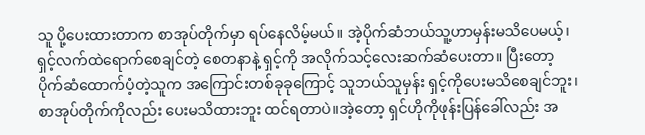သူ ပို့ပေးထားတာက စာအုပ်တိုက်မှာ ရပ်နေလိမ့်မယ်။ အဲ့ပိုက်ဆံဘယ်သူ့ဟာမှန်းမသိပေမယ့်၊ ရှင့်လက်ထဲရောက်စေချင်တဲ့ စေတနာနဲ့ ရှင့်ကို အလိုက်သင့်လေးဆက်ဆံပေးတာ။ ပြီးတော့ ပိုက်ဆံထောက်ပံ့တဲ့သူက အကြောင်းတစ်ခုခုကြောင့် သူဘယ်သူမှန်း ရှင့်ကိုပေးမသိစေချင်ဘူး၊ စာအုပ်တိုက်ကိုလည်း ပေးမသိထားဘူး ထင်ရတာပဲ။အဲ့တော့ ရှင်ဟိုကိုဖုန်းပြန်ခေါ်လည်း အ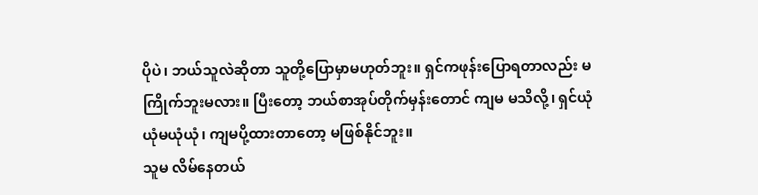ပိုပဲ၊ ဘယ်သူလဲဆိုတာ သူတို့ပြောမှာမဟုတ်ဘူး။ ရှင်ကဖုန်းပြောရတာလည်း မကြိုက်ဘူးမလား။ ပြီးတော့ ဘယ်စာအုပ်တိုက်မှန်းတောင် ကျမ မသိလို့၊ ရှင်ယုံယုံမယုံယုံ၊ ကျမပို့ထားတာတော့ မဖြစ်နိုင်ဘူး။
သူမ လိမ်နေတယ်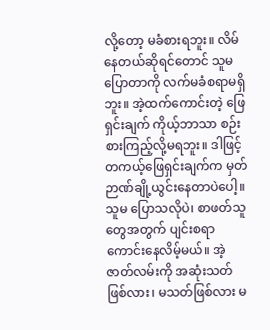လို့တော့ မခံစားရဘူး။ လိမ်နေတယ်ဆိုရင်တောင် သူမ ပြောတာကို လက်မခံစရာမရှိဘူး။ အဲ့ထက်ကောင်းတဲ့ ဖြေရှင်းချက် ကိုယ့်ဘာသာ စဉ်းစားကြည့်လို့မရဘူး။ ဒါဖြင့် တကယ့်ဖြေရှင်းချက်က မှတ်ဉာဏ်ချို့ယွင်းနေတာပဲပေါ့။ သူမ ပြောသလိုပဲ၊ စာဖတ်သူတွေအတွက် ပျင်းစရာကောင်းနေလိမ့်မယ်။ အဲ့ဇာတ်လမ်းကို အဆုံးသတ်ဖြစ်လား၊ မသတ်ဖြစ်လား မ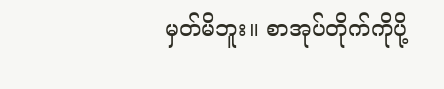မှတ်မိဘူး။ စာအုပ်တိုက်ကိုပို့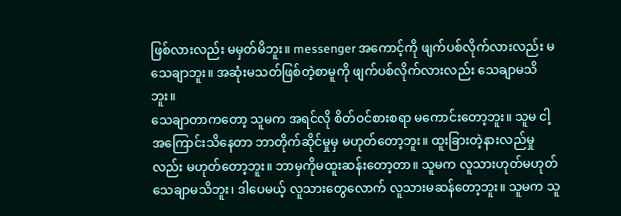ဖြစ်လားလည်း မမှတ်မိဘူး။ messenger အကောင့်ကို ဖျက်ပစ်လိုက်လားလည်း မသေချာဘူး။ အဆုံးမသတ်ဖြစ်တဲ့စာမူကို ဖျက်ပစ်လိုက်လားလည်း သေချာမသိဘူး။
သေချာတာကတော့ သူမက အရင်လို စိတ်ဝင်စားစရာ မကောင်းတော့ဘူး။ သူမ ငါ့အကြောင်းသိနေတာ ဘာတိုက်ဆိုင်မှုမှ မဟုတ်တော့ဘူး။ ထူးခြားတဲ့နားလည်မှုလည်း မဟုတ်တော့ဘူး။ ဘာမှကိုမထူးဆန်းတော့တာ။ သူမက လူသားဟုတ်မဟုတ် သေချာမသိဘူး၊ ဒါပေမယ့် လူသားတွေလောက် လူသားမဆန်တော့ဘူး။ သူမက သူ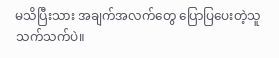မသိပြီးသား အချက်အလက်တွေ ပြောပြပေးတဲ့သူသက်သက်ပဲ။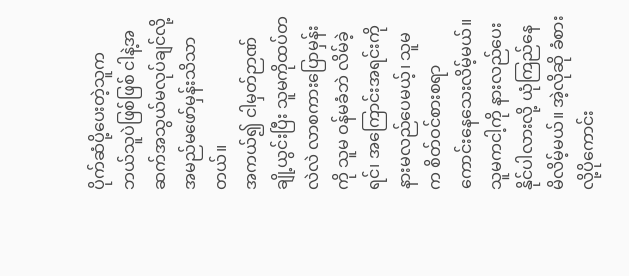ပိုက်ဆံပို့ပေးတဲ့သူက ဘယ်သူပဲဖြစ်ဖြစ် ငါနဲ့အဆက်အသွယ်မလုပ်ချင်လို့ အမည်မဖော်မှန်းသိသာတယ်။
အကယ်၍ ငါမှတ်ဉာဏ်ချို့ယွင်းပြီး သူမကိုထပ်တလဲလဲ လာစကားပြောမှန်းကို သူမ ဝန်မခံဘဲ လိမ်ခဲ့ရင်၊ အကြောင်းအရင်းကို နားမလည်ပေမယ့်၊ သူမက စိတ်ဝင်စားစရာ ကောင်းနေသေးလိမ့်မယ်။ သူမကငါ့ကို နားလည်ပေးနိုင်ပါလားလို့ ယုံကြည်နေမိလိမ့်မယ်။ အဲ့လိုဆို ခံစားလို့ပိုကောင်း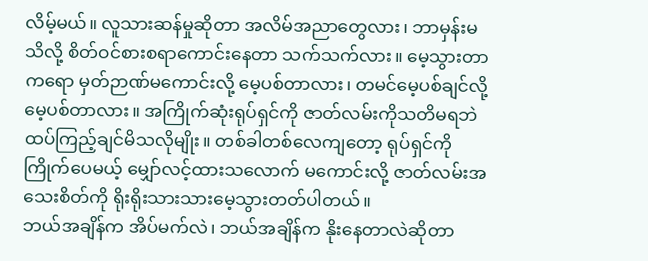လိမ့်မယ်။ လူသားဆန်မှုဆိုတာ အလိမ်အညာတွေလား၊ ဘာမှန်းမသိလို့ စိတ်ဝင်စားစရာကောင်းနေတာ သက်သက်လား။ မေ့သွားတာကရော မှတ်ဉာဏ်မကောင်းလို့ မေ့ပစ်တာလား၊ တမင်မေ့ပစ်ချင်လို့ မေ့ပစ်တာလား။ အကြိုက်ဆုံးရုပ်ရှင်ကို ဇာတ်လမ်းကိုသတိမရဘဲ ထပ်ကြည့်ချင်မိသလိုမျိုး။ တစ်ခါတစ်လေကျတော့ ရုပ်ရှင်ကိုကြိုက်ပေမယ့် မျှော်လင့်ထားသလောက် မကောင်းလို့ ဇာတ်လမ်းအသေးစိတ်ကို ရိုးရိုးသားသားမေ့သွားတတ်ပါတယ်။
ဘယ်အချိန်က အိပ်မက်လဲ၊ ဘယ်အချိန်က နိုးနေတာလဲဆိုတာ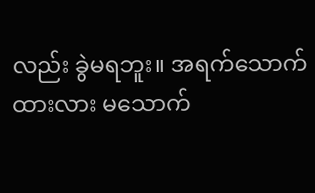လည်း ခွဲမရဘူး။ အရက်သောက်ထားလား မသောက်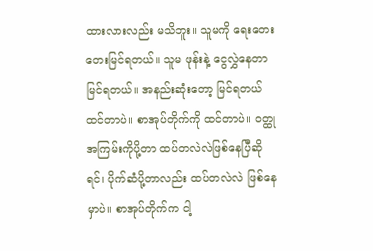ထားလားလည်း မသိဘူး။ သူမကို ရေးတေးတေးမြင်ရတယ်။ သူမ ဖုန်းနဲ့ ငွေလွှဲနေတာ မြင်ရတယ်။ အနည်းဆုံးတော့ မြင်ရတယ်ထင်တာပဲ။ စာအုပ်တိုက်ကို ထင်တာပဲ။ ဝတ္ထုအကြမ်းကိုပို့တာ ထပ်တလဲလဲဖြစ်နေပြီဆိုရင်၊ ပိုက်ဆံပို့တာလည်း ထပ်တလဲလဲ ဖြစ်နေမှာပဲ။ စာအုပ်တိုက်က ငါ့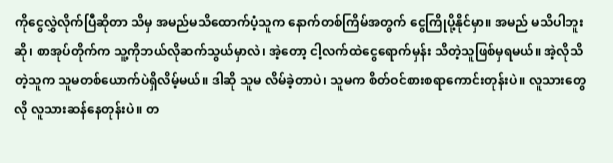ကိုငွေလွှဲလိုက်ပြီဆိုတာ သိမှ အမည်မသိထောက်ပံ့သူက နောက်တစ်ကြိမ်အတွက် ငွေကြိုပို့နိုင်မှာ။ အမည် မသိပါဘူးဆို၊ စာအုပ်တိုက်က သူ့ကိုဘယ်လိုဆက်သွယ်မှာလဲ၊ အဲ့တော့ ငါ့လက်ထဲငွေရောက်မှန်း သိတဲ့သူဖြစ်မှရမယ်။ အဲ့လိုသိတဲ့သူက သူမတစ်ယောက်ပဲရှိလိမ့်မယ်။ ဒါဆို သူမ လိမ်ခဲ့တာပဲ၊ သူမက စိတ်ဝင်စားစရာကောင်းတုန်းပဲ။ လူသားတွေလို လူသားဆန်နေတုန်းပဲ။ တ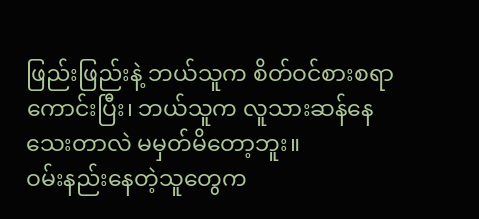ဖြည်းဖြည်းနဲ့ ဘယ်သူက စိတ်ဝင်စားစရာကောင်းပြီး၊ ဘယ်သူက လူသားဆန်နေသေးတာလဲ မမှတ်မိတော့ဘူး။
ဝမ်းနည်းနေတဲ့သူတွေက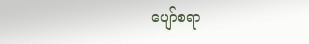ပျော်စရာ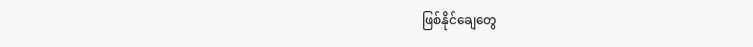ဖြစ်နိုင်ချေတွေ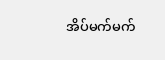အိပ်မက်မက်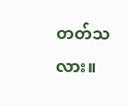တတ်သလား။